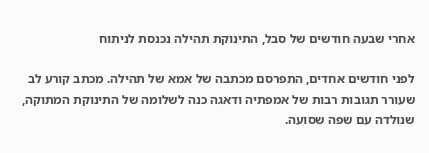אחרי שבעה חודשים של סבל, התינוקת תהילה נכנסת לניתוח

לפני חודשים אחדים, התפרסם מכתבה של אמא של תהילה. מכתב קורע לב שעורר תגובות רבות של אמפתיה ודאגה כנה לשלומה של התינוקת המתוקה, שנולדה עם שפה שסועה.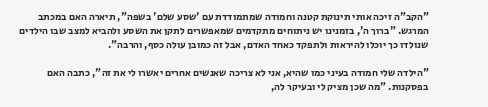"הקב"ה זיכה אותי תינוקת קטנה וחמודה שמתמודדת עם 'שסע שלם' בשפה", תיארה האם במכתב המרגש. "ברוך ה', בזמנינו יש ניתוחים מתקדמים שמאפשרים לתקן את השסע ולהביא למצב שבו הילדים שנולדו כך יוכלו להיראות ולתפקד כאחד האדם, אבל זה כמובן עולה כסף, והרבה".

"הילדה שלי חמודה בעיני כמו שהיא, אני לא צריכה שאנשים אחרים יאשרו לי את זה", כתבה האם בפסקנות. "מה שכן מציק לי ובעיקר לה,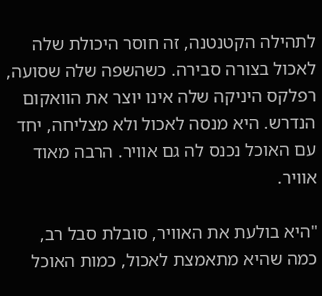לתהילה הקטנטנה, זה חוסר היכולת שלה לאכול בצורה סבירה. כשהשפה שלה שסועה, רפלקס היניקה שלה אינו יוצר את הוואקום הנדרש. היא מנסה לאכול ולא מצליחה, יחד עם האוכל נכנס לה גם אוויר. הרבה מאוד אוויר.

"היא בולעת את האוויר, סובלת סבל רב, כמה שהיא מתאמצת לאכול, כמות האוכל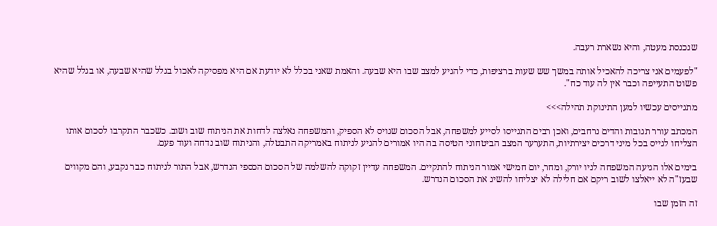שנכנסת מעטה, והיא נשארת רעבה.

"לפעמים אני צריכה להאכיל אותה במשך שש שעות ברציפות, כדי להגיע למצב שבו היא שבעה. והאמת שאני בכלל לא יודעת אם היא מפסיקה לאכול בגלל שהיא שבעה, או בגלל שהיא פשוט התעייפה וכבר אין לה עוד כח".

מתגייסים עכשיו למען התינוקת תהילה>>>

המכתב עורר תגובות והדים נרחבים, ואכן רבים התגייסו לסייע למשפחה, אבל הסכום שגויס לא הספיק, והמשפחה נאלצה לדחות את הניתוח שוב ושוב. כשכבר התקרבו לסכום אותו הצליחו לגייס בכל מיני דרכים יצירתיות, התערער המצב הביטחוני הטיסה בה היו אמורים להגיע לניתוח באמריקה התבטלה, והניתוח שוב נדחה ועוד פעם.

בימים אלו הגיעה המשפחה לניו יורק, ומחר, יום חמישי אמור הניתוח להתקיים. המשפחה עדיין זקוקה להשלמה של הסכום הכספי הנדרש, אבל התור לניתוח כבר נקבע, והם מקווים שבעז"ה לא ייאלצו לשוב ריקם אם חלילה לא יצליחו להשיג את הסכום הנדרש.

זה הזמן שבו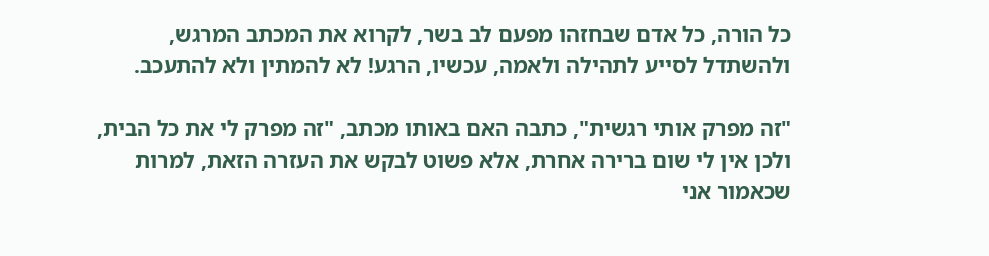כל הורה, כל אדם שבחזהו מפעם לב בשר, לקרוא את המכתב המרגש, ולהשתדל לסייע לתהילה ולאמה, עכשיו, הרגע! לא להמתין ולא להתעכב.

"זה מפרק אותי רגשית", כתבה האם באותו מכתב, "זה מפרק לי את כל הבית, ולכן אין לי שום ברירה אחרת, אלא פשוט לבקש את העזרה הזאת, למרות שכאמור אני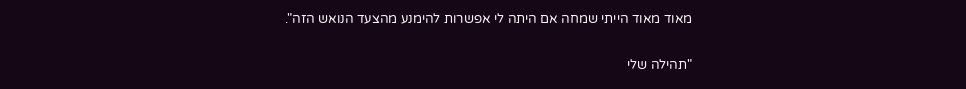מאוד מאוד הייתי שמחה אם היתה לי אפשרות להימנע מהצעד הנואש הזה".

"תהילה שלי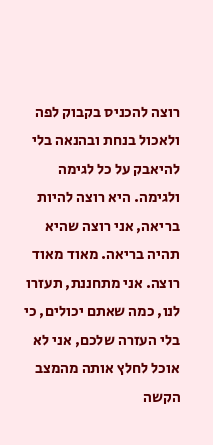רוצה להכניס בקבוק לפה ולאכול בנחת ובהנאה בלי להיאבק על כל לגימה ולגימה. היא רוצה להיות בריאה, אני רוצה שהיא תהיה בריאה. מאוד מאוד רוצה. אני מתחננת, תעזרו לנו, כמה שאתם יכולים, כי בלי העזרה שלכם, אני לא אוכל לחלץ אותה מהמצב הקשה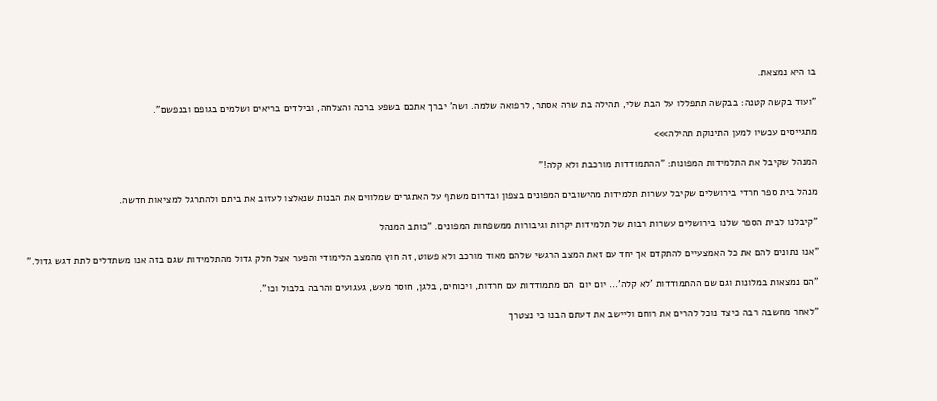בו היא נמצאת.

"ועוד בקשה קטנה: בבקשה תתפללו על הבת שלי, תהילה בת שרה אסתר, לרפואה שלמה. ושה' יברך אתכם בשפע ברכה והצלחה, ובילדים בריאים ושלמים בגופם ובנפשם".

מתגייסים עכשיו למען התינוקת תהילה>>>

המנהל שקיבל את התלמידות המפונות: "ההתמודדות מורכבת ולא קלה!"

מנהל בית ספר חרדי בירושלים שקיבל עשרות תלמידות מהישובים המפונים בצפון ובדרום משתף על האתגרים שמלווים את הבנות שנאלצו לעזוב את ביתם ולהתרגל למציאות חדשה.

"קיבלנו לבית הספר שלנו בירושלים עשרות רבות של תלמידות יקרות וגיבורות ממשפחות המפונים. "כותב המנהל

"אנו נתונים להם את כל האמצעיים להתקדם אך יחד עם זאת המצב הרגשי שלהם מאוד מורכב ולא פשוט, זה חוץ מהמצב הלימודי והפער אצל חלק גדול מהתלמידות שגם בזה אנו משתדלים לתת דגש גדול."

"הם נמצאות במלונות וגם שם ההתמודדות 'לא קלה'… יום יום  הם מתמודדות עם חרדות, ויכוחים, בלגן, חוסר מעש, געגועים והרבה בלבול וכו".

"לאחר מחשבה רבה כיצד נוכל להרים את רוחם וליישב את דעתם הבנו כי נצטרך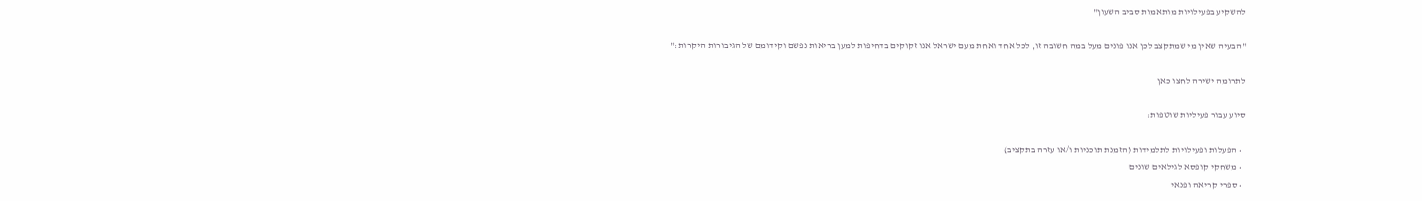להשקיע בפעילויות מותאמות סביב השעון"

"הבעיה שאין מי שמתקצב לכן אנו פונים מעל במה חשובה זו, לכל אחד ואחת מעם ישראל אנו זקוקים בדחיפות למען בריאות נפשם וקידומם של הגיבורות היקרות:"

לתרומה ישירה לחצו כאן

סיוע עבור פעיליות שוטפות:

  • הפעלות ופעילויות לתלמידות (הזמנת תוכניות ו/או עזרה בתקציב)
  • משחקי קופסא לגילאים שונים
  • ספרי קריאה ופנאי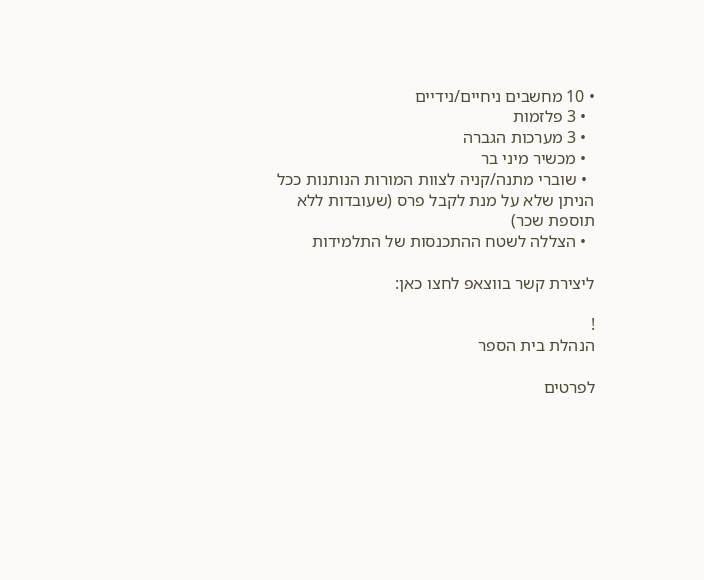• 10 מחשבים ניחיים/נידיים
  • 3 פלזמות
  • 3 מערכות הגברה
  • מכשיר מיני בר
  • שוברי מתנה/קניה לצוות המורות הנותנות ככל הניתן שלא על מנת לקבל פרס (שעובדות ללא תוספת שכר)
  • הצללה לשטח ההתכנסות של התלמידות

ליצירת קשר בווצאפ לחצו כאן:

!
הנהלת בית הספר

לפרטים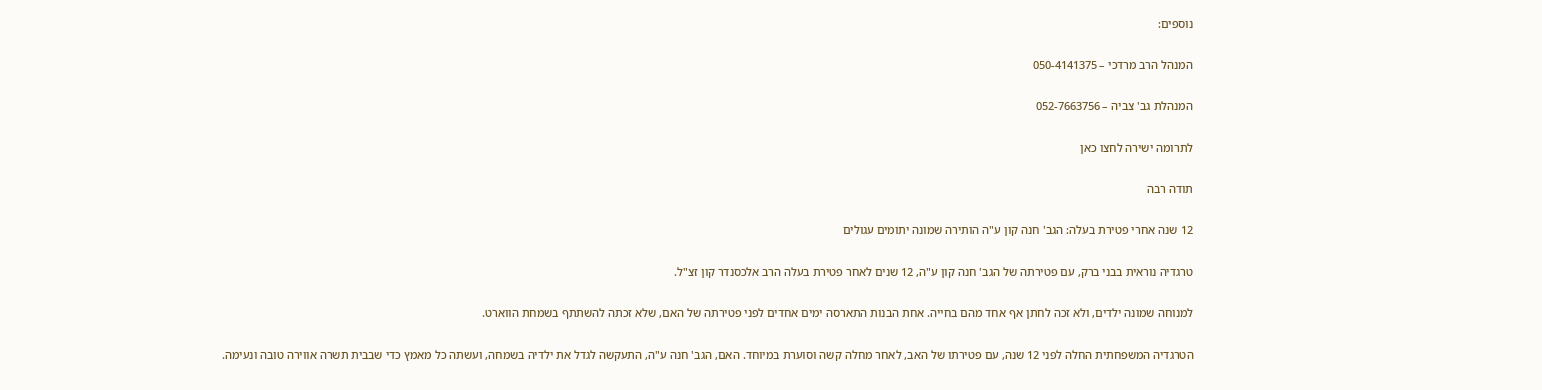נוספים:

המנהל הרב מרדכי – 050-4141375

המנהלת גב' צביה – 052-7663756

לתרומה ישירה לחצו כאן

תודה רבה

12 שנה אחרי פטירת בעלה: הגב' חנה קון ע"ה הותירה שמונה יתומים עגולים

טרגדיה נוראית בבני ברק, עם פטירתה של הגב' חנה קון ע"ה, 12 שנים לאחר פטירת בעלה הרב אלכסנדר קון זצ"ל.

למנוחה שמונה ילדים, ולא זכה לחתן אף אחד מהם בחייה. אחת הבנות התארסה ימים אחדים לפני פטירתה של האם, שלא זכתה להשתתף בשמחת הווארט.

הטרגדיה המשפחתית החלה לפני 12 שנה, עם פטירתו של האב, לאחר מחלה קשה וסוערת במיוחד. האם, הגב' חנה ע"ה, התעקשה לגדל את ילדיה בשמחה, ועשתה כל מאמץ כדי שבבית תשרה אווירה טובה ונעימה.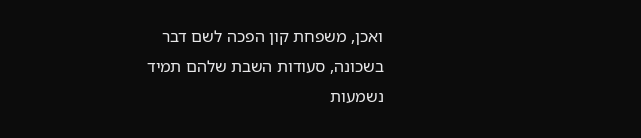ואכן, משפחת קון הפכה לשם דבר בשכונה, סעודות השבת שלהם תמיד נשמעות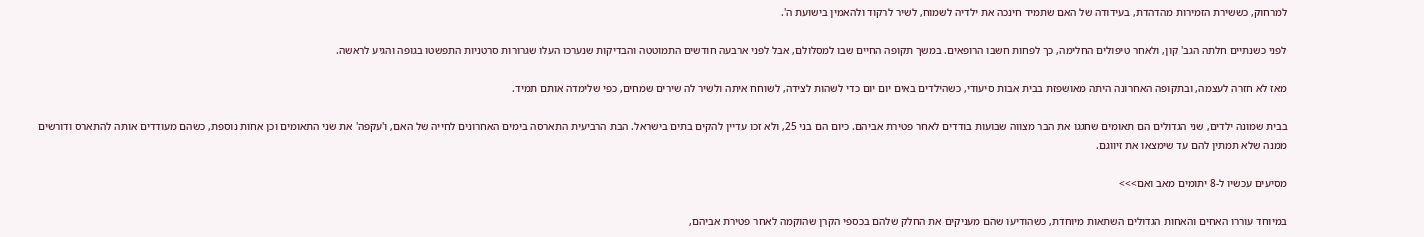למרחוק, כששירת הזמירות מהדהדת, בעידודה של האם שתמיד חינכה את ילדיה לשמוח, לשיר לרקוד ולהאמין בישועת ה'.

לפני כשנתיים חלתה הגב' קון, ולאחר טיפולים החלימה, כך לפחות חשבו הרופאים. במשך תקופה החיים שבו למסלולם, אבל לפני ארבעה חודשים התמוטטה והבדיקות שנערכו העלו שגרורות סרטניות התפשטו בגופה והגיע לראשה.

מאז לא חזרה לעצמה, ובתקופה האחרונה היתה מאושפזת בבית אבות סיעודי, כשהילדים באים יום יום כדי לשהות לצידה, לשוחח איתה ולשיר לה שירים שמחים, כפי שלימדה אותם תמיד.

בבית שמונה ילדים, שני הגדולים הם תאומים שחגגו את הבר מצווה שבועות בודדים לאחר פטירת אביהם. כיום הם בני 25, ולא זכו עדיין להקים בתים בישראל. הבת הרביעית התארסה בימים האחרונים לחייה של האם, ו'עקפה' את שני התאומים וכן אחות נוספת, כשהם מעודדים אותה להתארס ודורשים ממנה שלא תמתין להם עד שימצאו את זיווגם.

מסיעים עכשיו ל-8 יתומים מאב ואם>>>

במיוחד עוררו האחים והאחות הגדולים השתאות מיוחדת, כשהודיעו שהם מעניקים את החלק שלהם בכספי הקרן שהוקמה לאחר פטירת אביהם,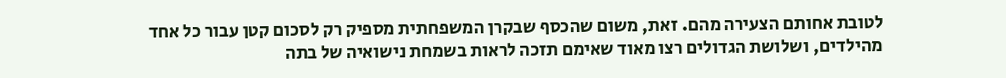לטובת אחותם הצעירה מהם. זאת, משום שהכסף שבקרן המשפחתית מספיק רק לסכום קטן עבור כל אחד מהילדים, ושלושת הגדולים רצו מאוד שאימם תזכה לראות בשמחת נישואיה של בתה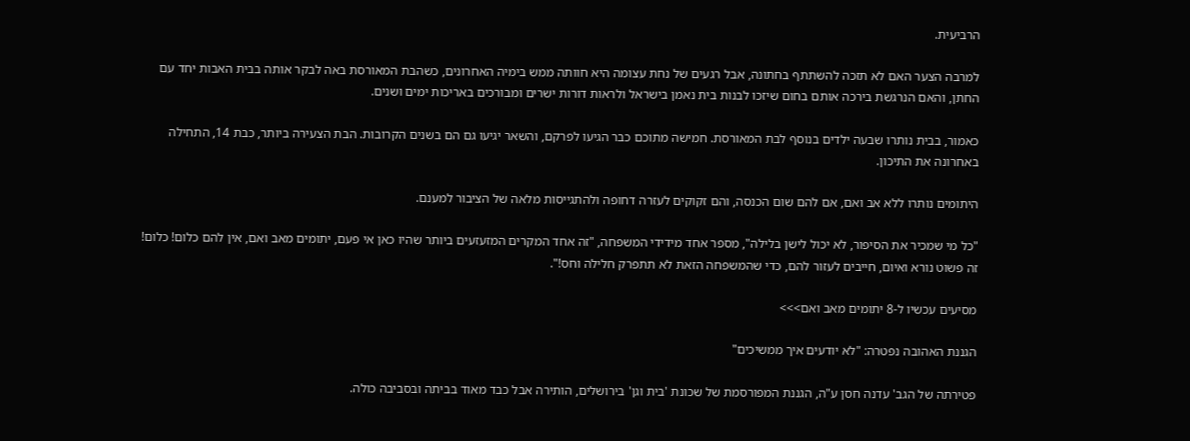הרביעית.

למרבה הצער האם לא תזכה להשתתף בחתונה, אבל רגעים של נחת עצומה היא חוותה ממש בימיה האחרונים, כשהבת המאורסת באה לבקר אותה בבית האבות יחד עם החתן, והאם הנרגשת בירכה אותם בחום שיזכו לבנות בית נאמן בישראל ולראות דורות ישרים ומבורכים באריכות ימים ושנים.

כאמור, בבית נותרו שבעה ילדים בנוסף לבת המאורסת. חמישה מתוכם כבר הגיעו לפרקם, והשאר יגיעו גם הם בשנים הקרובות. הבת הצעירה ביותר, כבת 14, התחילה באחרונה את התיכון.

היתומים נותרו ללא אב ואם, אם להם שום הכנסה, והם זקוקים לעזרה דחופה ולהתגייסות מלאה של הציבור למענם.

"כל מי שמכיר את הסיפור, לא יכול לישן בלילה", מספר אחד מידידי המשפחה, "זה אחד המקרים המזעזעים ביותר שהיו כאן אי פעם, יתומים מאב ואם, אין להם כלום! כלום! זה פשוט נורא ואיום, חייבים לעזור להם, כדי שהמשפחה הזאת לא תתפרק חלילה וחס!".

מסיעים עכשיו ל-8 יתומים מאב ואם>>>

הגננת האהובה נפטרה: "לא יודעים איך ממשיכים"

פטירתה של הגב' עדנה חסן ע"ה, הגננת המפורסמת של שכונת 'בית וגן' בירושלים, הותירה אבל כבד מאוד בביתה ובסביבה כולה.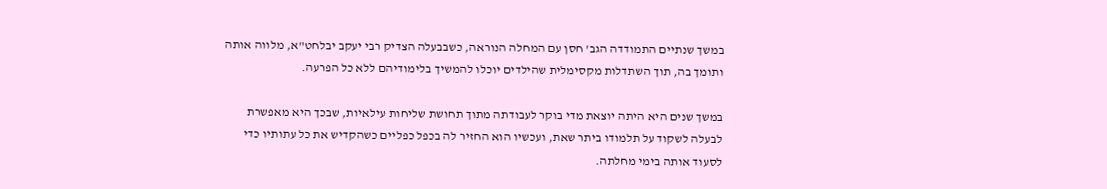במשך שנתיים התמודדה הגב' חסן עם המחלה הנוראה, כשבבעלה הצדיק רבי יעקב יבלחט"א, מלווה אותה ותומך בה, תוך השתדלות מקסימלית שהילדים יוכלו להמשיך בלימודיהם ללא כל הפרעה.

במשך שנים היא היתה יוצאת מדי בוקר לעבודתה מתוך תחושת שליחות עילאיות, שבכך היא מאפשרת לבעלה לשקוד על תלמודו ביתר שאת, ועכשיו הוא החזיר לה בכפל כפליים כשהקדיש את כל עתותיו כדי לסעוד אותה בימי מחלתה.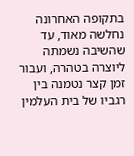בתקופה האחרונה נחלשה מאוד, עד שהשיבה נשמתה ליוצרה בטהרה, ועבור זמן קצר נטמנה בין רגביו של בית העלמין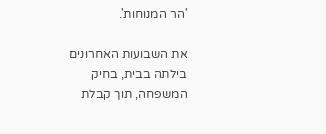'הר המנוחות'.

את השבועות האחרונים בילתה בבית, בחיק המשפחה, תוך קבלת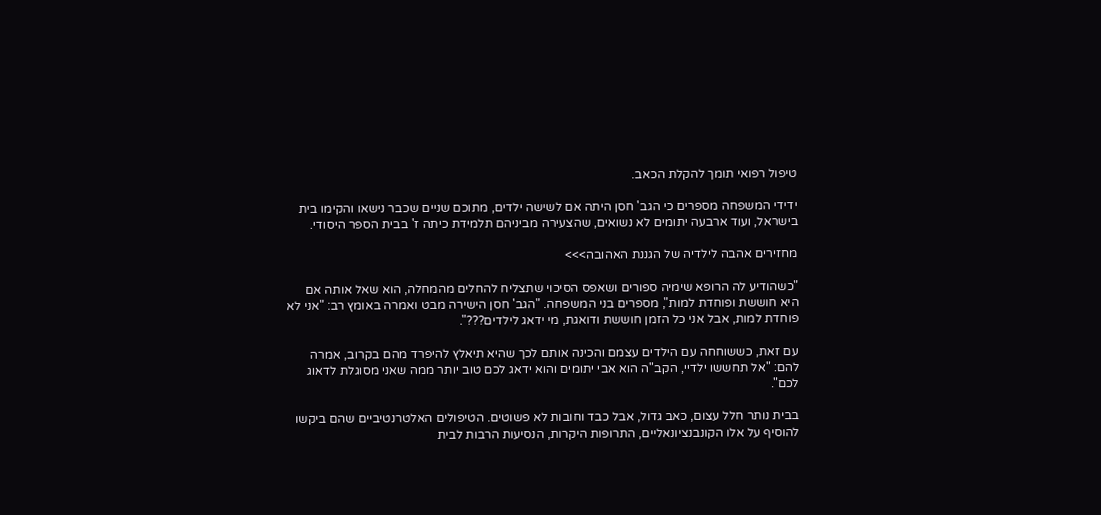טיפול רפואי תומך להקלת הכאב.

ידידי המשפחה מספרים כי הגב' חסן היתה אם לשישה ילדים, מתוכם שניים שכבר נישאו והקימו בית בישראל, ועוד ארבעה יתומים לא נשואים, שהצעירה מביניהם תלמידת כיתה ז' בבית הספר היסודי.

מחזירים אהבה לילדיה של הגננת האהובה>>>

"כשהודיע לה הרופא שימיה ספורים ושאפס הסיכוי שתצליח להחלים מהמחלה, הוא שאל אותה אם היא חוששת ופוחדת למות", מספרים בני המשפחה. "הגב' חסן הישירה מבט ואמרה באומץ רב: "אני לא פוחדת למות, אבל אני כל הזמן חוששת ודואגת, מי ידאג לילדים???".

עם זאת, כששוחחה עם הילדים עצמם והכינה אותם לכך שהיא תיאלץ להיפרד מהם בקרוב, אמרה להם: "אל תחששו ילדיי, הקב"ה הוא אבי יתומים והוא ידאג לכם טוב יותר ממה שאני מסוגלת לדאוג לכם".

בבית נותר חלל עצום, כאב גדול, אבל כבד וחובות לא פשוטים. הטיפולים האלטרנטיביים שהם ביקשו להוסיף על אלו הקונבנציונאליים, התרופות היקרות, הנסיעות הרבות לבית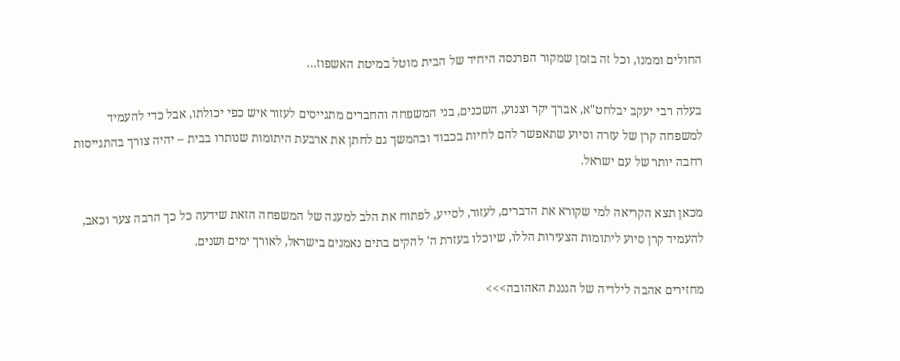החולים וממנו, וכל זה בזמן שמקור הפרנסה היחיד של הבית מוטל במיטת האשפוז…

בעלה רבי יעקב יבלחט"א, אברך יקר וצנוע, השכנים, בני המשפחה והחברים מתגייסים לעזור איש כפי יכולתו, אבל כדי להעמיד למשפחה קרן של עזרה וסיוע שתאפשר להם לחיות בכבוד ובהמשך גם לחתן את ארבעת היתומות שנותרו בבית – יהיה צורך בהתגייסות רחבה יותר של עם ישראל.

מכאן תצא הקריאה למי שקורא את הדברים, לעזור, לסייע, לפתוח את הלב למענה של המשפחה הזאת שידעה כל כך הרבה צער וכאב, להעמיד קרן סיוע ליתומות הצעירות הללו, שיוכלו בעזרת ה' להקים בתים נאמנים בישראל, לאורך ימים ושנים.

מחזירים אהבה לילדיה של הגננת האהובה>>>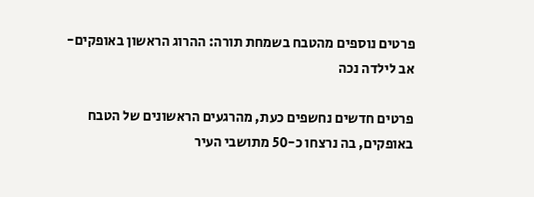פרטים נוספים מהטבח בשמחת תורה: ההרוג הראשון באופקים- אב לילדה נכה

פרטים חדשים נחשפים כעת, מהרגעים הראשונים של הטבח באופקים, בה נרצחו כ-50 מתושבי העיר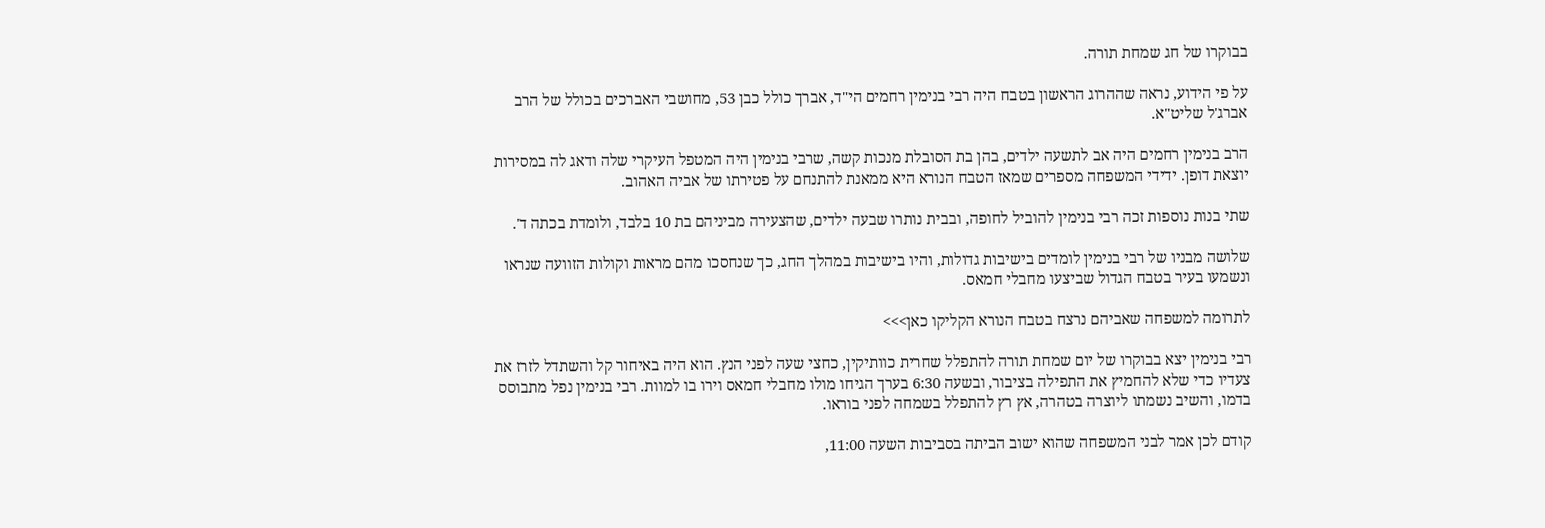בבוקרו של חג שמחת תורה.

על פי הידוע, נראה שההרוג הראשון בטבח היה רבי בנימין רחמים הי"ד, אברך כולל כבן 53, מחושבי האברכים בכולל של הרב אברג'ל שליט"א.

הרב בנימין רחמים היה אב לתשעה ילדים, בהן בת הסובלת מנכות קשה, שרבי בנימין היה המטפל העיקרי שלה ודאג לה במסירות יוצאת דופן. ידידי המשפחה מספרים שמאז הטבח הנורא היא ממאנת להתנחם על פטירתו של אביה האהוב.

שתי בנות נוספות זכה רבי בנימין להוביל לחופה, ובבית נותרו שבעה ילדים, שהצעירה מביניהם בת 10 בלבד, ולומדת בכתה ד'.

שלושה מבניו של רבי בנימין לומדים בישיבות גדולות, והיו בישיבות במהלך החג, כך שנחסכו מהם מראות וקולות הזוועה שנראו ונשמעו בעיר בטבח הגדול שביצעו מחבלי חמאס.

לתרומה למשפחה שאביהם נרצח בטבח הנורא הקליקו כאן>>>

רבי בנימין יצא בבוקרו של יום שמחת תורה להתפלל שחרית כוותיקין, כחצי שעה לפני הנץ. הוא היה באיחור קל והשתדל לזרז את צעדיו כדי שלא להחמיץ את התפילה בציבור, ובשעה 6:30 בערך הגיחו מולו מחבלי חמאס וירו בו למוות. רבי בנימין נפל מתבוסס בדמו, והשיב נשמתו ליוצרה בטהרה, אץ רץ להתפלל בשמחה לפני בוראו.

קודם לכן אמר לבני המשפחה שהוא ישוב הביתה בסביבות השעה 11:00,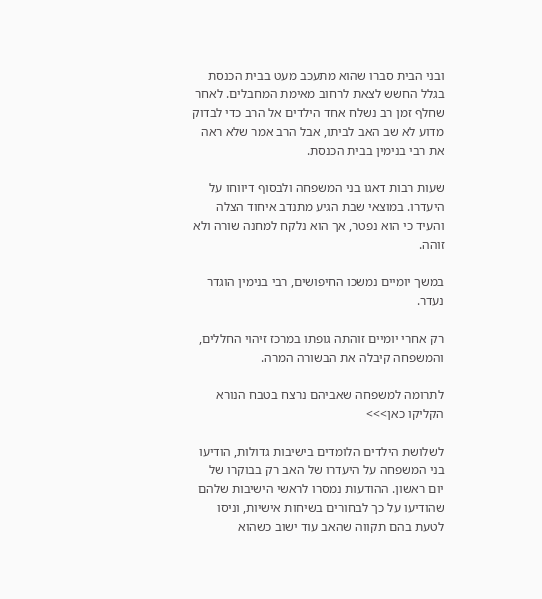ובני הבית סברו שהוא מתעכב מעט בבית הכנסת בגלל החשש לצאת לרחוב מאימת המחבלים. לאחר שחלף זמן רב נשלח אחד הילדים אל הרב כדי לבדוק מדוע לא שב האב לביתו, אבל הרב אמר שלא ראה את רבי בנימין בבית הכנסת.

שעות רבות דאגו בני המשפחה ולבסוף דיווחו על היעדרו. במוצאי שבת הגיע מתנדב איחוד הצלה והעיד כי הוא נפטר, אך הוא נלקח למחנה שורה ולא זוהה.

במשך יומיים נמשכו החיפושים, רבי בנימין הוגדר נעדר.

רק אחרי יומיים זוהתה גופתו במרכז זיהוי החללים, והמשפחה קיבלה את הבשורה המרה.

לתרומה למשפחה שאביהם נרצח בטבח הנורא הקליקו כאן>>>

לשלושת הילדים הלומדים בישיבות גדולות, הודיעו בני המשפחה על היעדרו של האב רק בבוקרו של יום ראשון. ההודעות נמסרו לראשי הישיבות שלהם שהודיעו על כך לבחורים בשיחות אישיות, וניסו לטעת בהם תקווה שהאב עוד ישוב כשהוא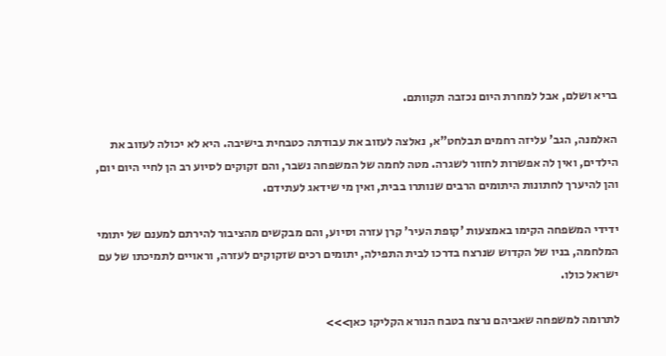בריא ושלם, אבל למחרת היום נכזבה תקוותם.

האלמנה, הגב' עליזה רחמים תבלחט"א, נאלצה לעזוב את עבודתה כטבחית בישיבה. היא לא יכולה לעזוב את הילדים, ואין לה אפשרות לחזור לשגרה. מטה לחמה של המשפחה נשבר, והם זקוקים לסיוע רב הן לחיי היום יום, והן להיערך לחתונות היתומים הרבים שנותרו בבית, ואין מי שידאג לעתידם.

ידידי המשפחה הקימו באמצעות 'קופת העיר' קרן עזרה וסיוע, והם מבקשים מהציבור להירתם למענם של יתומי המלחמה, בניו של הקדוש שנרצח בדרכו לבית התפילה, יתומים רכים שזקוקים לעזרה, וראויים לתמיכתו של עם ישראל כולו.

לתרומה למשפחה שאביהם נרצח בטבח הנורא הקליקו כאן>>>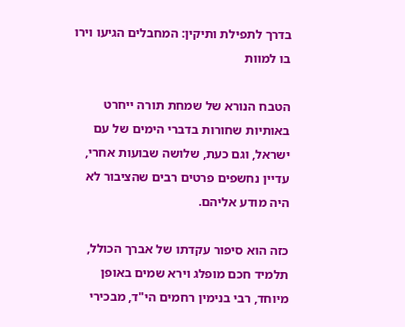בדרך לתפילת ותיקין: המחבלים הגיעו וירו בו למוות

הטבח הנורא של שמחת תורה ייחרט באותיות שחורות בדברי הימים של עם ישראל, וגם כעת, שלושה שבועות אחרי, עדיין נחשפים פרטים רבים שהציבור לא היה מודע אליהם.

כזה הוא סיפור עקדתו של אברך הכולל, תלמיד חכם מופלג וירא שמים באופן מיוחד, רבי בנימין רחמים הי"ד, מבכירי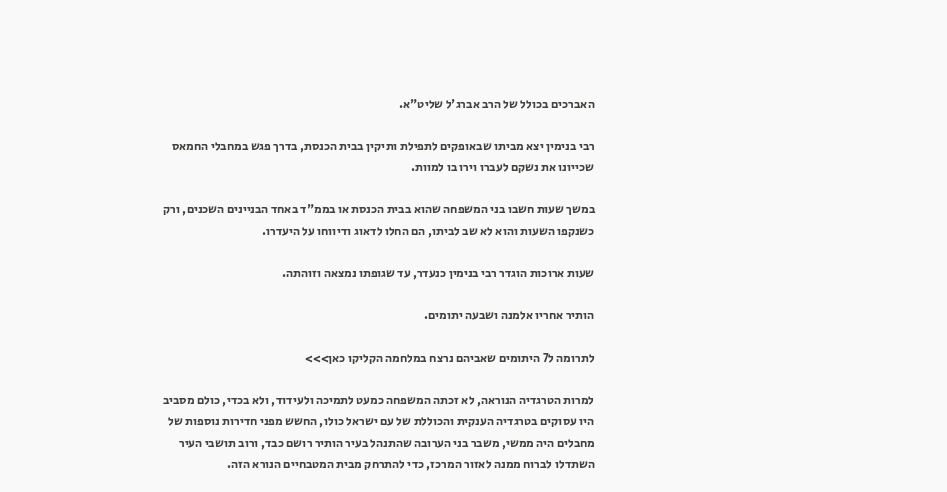האברכים בכולל של הרב אברג'ל שליט"א.

רבי בנימין יצא מביתו שבאופקים לתפילת ותיקין בבית הכנסת, בדרך פגש במחבלי החמאס שכייונו את נשקם לעברו וירו בו למוות.

במשך שעות חשבו בני המשפחה שהוא בבית הכנסת או בממ"ד באחד הבניינים השכנים, ורק כשנקפו השעות והוא לא שב לביתו, הם החלו לדאוג ודיווחו על היעדרו.

שעות ארוכות הוגדר רבי בנימין כנעדר, עד שגופתו נמצאה וזוהתה.

הותיר אחריו אלמנה ושבעה יתומים.

לתרומה ל7 היתומים שאביהם נרצח במלחמה הקליקו כאן>>>

למרות הטרגדיה הנוראה, לא זכתה המשפחה כמעט לתמיכה ולעידוד, ולא בכדי, כולם מסביב היו עסוקים בטרגדיה הענקית והכוללת של עם ישראל כולו, החשש מפני חדירות נוספות של מחבלים היה ממשי, משבר בני הערובה שהתנהל בעיר הותיר רושם כבד, ורוב תושבי העיר השתדלו לברוח ממנה לאזור המרכז, כדי להתרחק מבית המטבחיים הנורא הזה.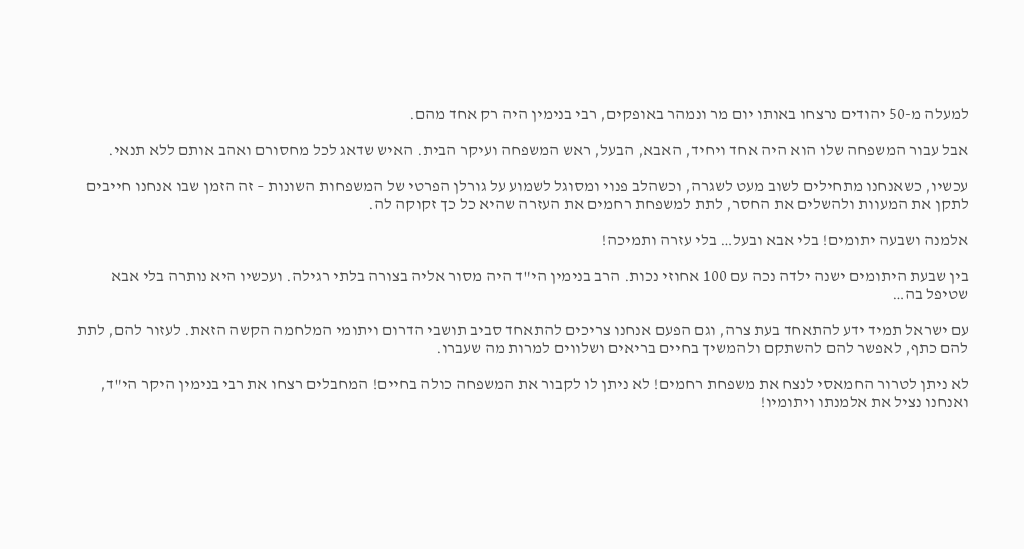למעלה מ-50 יהודים נרצחו באותו יום מר ונמהר באופקים, רבי בנימין היה רק אחד מהם.

אבל עבור המשפחה שלו הוא היה אחד ויחיד, האבא, הבעל, ראש המשפחה ועיקר הבית. האיש שדאג לכל מחסורם ואהב אותם ללא תנאי.

עכשיו, כשאנחנו מתחילים לשוב מעט לשגרה, וכשהלב פנוי ומסוגל לשמוע על גורלן הפרטי של המשפחות השונות – זה הזמן שבו אנחנו חייבים לתקן את המעוות ולהשלים את החסר, לתת למשפחת רחמים את העזרה שהיא כל כך זקוקה לה.

אלמנה ושבעה יתומים! בלי אבא ובעל… בלי עזרה ותמיכה!

בין שבעת היתומים ישנה ילדה נכה עם 100 אחוזי נכות. הרב בנימין הי"ד היה מסור אליה בצורה בלתי רגילה. ועכשיו היא נותרה בלי אבא שטיפל בה…

עם ישראל תמיד ידע להתאחד בעת צרה, וגם הפעם אנחנו צריכים להתאחד סביב תושבי הדרום ויתומי המלחמה הקשה הזאת. לעזור להם, לתת להם כתף, לאפשר להם להשתקם ולהמשיך בחיים בריאים ושלווים למרות מה שעברו.

לא ניתן לטרור החמאסי לנצח את משפחת רחמים! לא ניתן לו לקבור את המשפחה כולה בחיים! המחבלים רצחו את רבי בנימין היקר הי"ד, ואנחנו נציל את אלמנתו ויתומיו!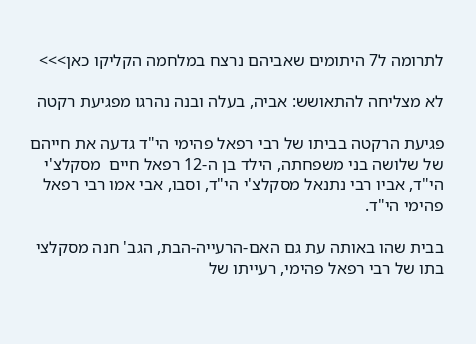לתרומה ל7 היתומים שאביהם נרצח במלחמה הקליקו כאן>>>

לא מצליחה להתאושש: אביה, בעלה ובנה נהרגו מפגיעת רקטה

פגיעת הרקטה בביתו של רבי רפאל פהימי הי"ד גדעה את חייהם של שלושה בני משפחתה, הילד בן ה-12 רפאל חיים  מסקלצ'י הי"ד, אביו רבי נתנאל מסקלצ'י הי"ד, וסבו, אבי אמו רבי רפאל פהימי הי"ד.

בבית שהו באותה עת גם האם-הרעייה-הבת, הגב' חנה מסקלצי בתו של רבי רפאל פהימי, רעייתו של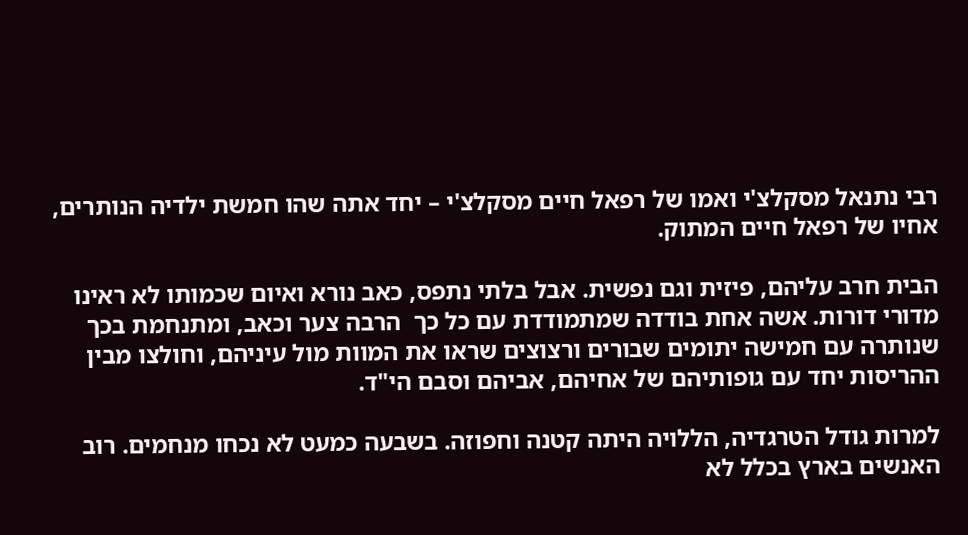רבי נתנאל מסקלצ'י ואמו של רפאל חיים מסקלצ'י – יחד אתה שהו חמשת ילדיה הנותרים, אחיו של רפאל חיים המתוק.

הבית חרב עליהם, פיזית וגם נפשית. אבל בלתי נתפס, כאב נורא ואיום שכמותו לא ראינו מדורי דורות. אשה אחת בודדה שמתמודדת עם כל כך  הרבה צער וכאב, ומתנחמת בכך שנותרה עם חמישה יתומים שבורים ורצוצים שראו את המוות מול עיניהם, וחולצו מבין ההריסות יחד עם גופותיהם של אחיהם, אביהם וסבם הי"ד.

למרות גודל הטרגדיה, הללויה היתה קטנה וחפוזה. בשבעה כמעט לא נכחו מנחמים. רוב האנשים בארץ בכלל לא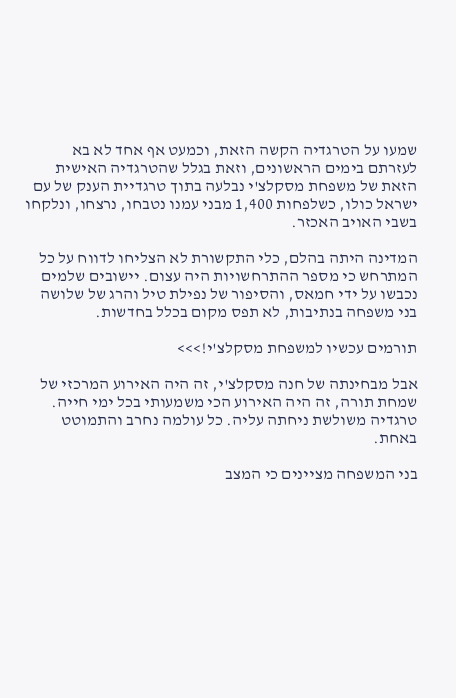שמעו על הטרגדיה הקשה הזאת, וכמעט אף אחד לא בא לעזרתם בימים הראשונים, וזאת בגלל שהטרגדיה האישית הזאת של משפחת מסקלצ'י נבלעה בתוך טרגדיית הענק של עם ישראל כולו, כשלפחות 1,400 מבני עמנו נטבחו, נרצחו, ונלקחו בשבי האויב האכזר.

המדינה היתה בהלם, כלי התקשורת לא הצליחו לדווח על כל המתרחש כי מספר ההתרחשויות היה עצום. יישובים שלמים נכבשו על ידי חמאס, והסיפור של נפילת טיל והרג של שלושה בני משפחה בנתיבות, לא תפס מקום בכלל בחדשות.

תורמים עכשיו למשפחת מסקלצ'י!>>>

אבל מבחינתה של חנה מסקלצ'י, זה היה האירוע המרכזי של שמחת תורה, זה היה האירוע הכי משמעותי בכל ימי חייה. טרגדיה משולשת ניחתה עליה. כל עולמה נחרב והתמוטט באחת.

בני המשפחה מציינים כי המצב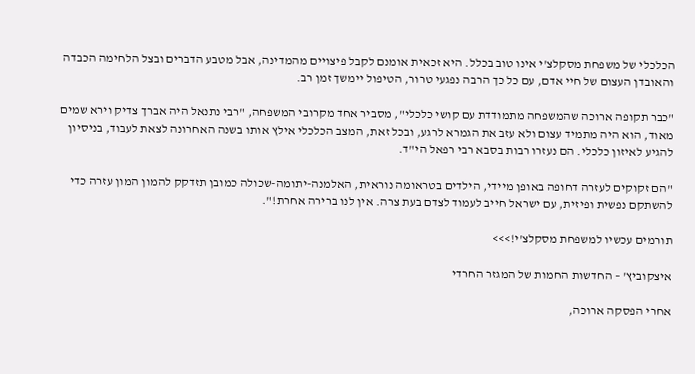הכלכלי של משפחת מסקלצ'י אינו טוב בכלל. היא זכאית אומנם לקבל פיצויים מהמדינה, אבל מטבע הדברים ובצל הלחימה הכבדה והאובדן העצום של חיי אדם, עם כל כך הרבה נפגעי טרור, הטיפול יימשך זמן רב.

"כבר תקופה ארוכה שהמשפחה מתמודדת עם קושי כלכלי", מסביר אחד מקרובי המשפחה, "רבי נתנאל היה אברך צדיק וירא שמים מאוד, הוא היה מתמיד עצום ולא עזב את הגמרא לרגע, ובכל זאת, המצב הכלכלי אילץ אותו בשנה האחרונה לצאת לעבוד, בניסיון להגיע לאיזון כלכלי. הם נעזרו רבות בסבא רבי רפאל הי"ד.

"הם זקוקים לעזרה דחופה באופן מיידי, הילדים בטראומה נוראית, האלמנה-יתומה-שכולה כמובן תזדקק להמון המון עזרה כדי להשתקם נפשית ופיזית, עם ישראל חייב לעמוד לצדם בעת צרה. אין לנו ברירה אחרת!".

תורמים עכשיו למשפחת מסקלצ'י!>>>

איצקוביץ' – החדשות החמות של המגזר החרדי

אחרי הפסקה ארוכה,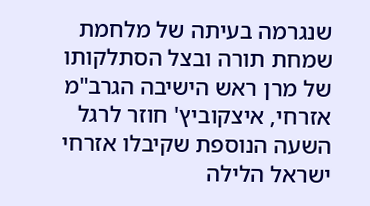שנגרמה בעיתה של מלחמת שמחת תורה ובצל הסתלקותו של מרן ראש הישיבה הגרב"מ אזרחי, איצקוביץ' חוזר לרגל השעה הנוספת שקיבלו אזרחי ישראל הלילה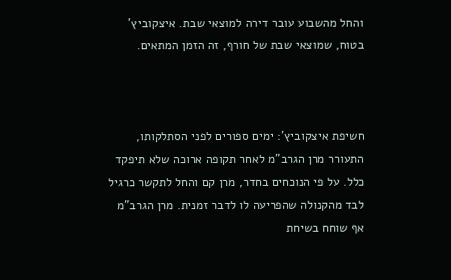והחל מהשבוע עובר דירה למוצאי שבת. איצקוביץ' בטוח, שמוצאי שבת של חורף, זה הזמן המתאים.



חשיפת איצקוביץ': ימים ספורים לפני הסתלקותו, התעורר מרן הגרב"מ לאחר תקופה ארוכה שלא תיפקד כלל. על פי הנוכחים בחדר, מרן קם והחל לתקשר כרגיל לבד מהקנולה שהפריעה לו לדבר זמנית. מרן הגרב"מ אף שוחח בשיחת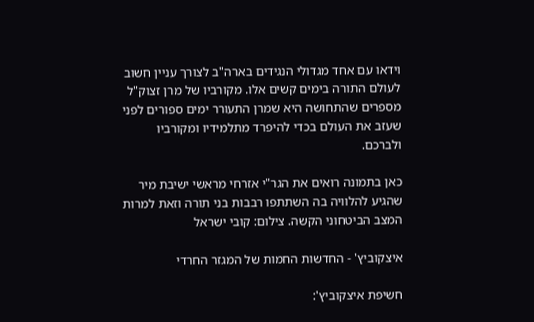וידאו עם אחד מגדולי הנגידים בארה"ב לצורך עניין חשוב לעולם התורה בימים קשים אלו. מקורביו של מרן זצוק"ל מספרים שהתחושה היא שמרן התעורר ימים ספורים לפני שעזב את העולם בכדי להיפרד מתלמידיו ומקורביו ולברכם.

כאן בתמונה רואים את הגר"י אזרחי מראשי ישיבת מיר שהגיע להלוויה בה השתתפו רבבות בני תורה וזאת למרות המצב הביטחוני הקשה. צילום: קובי ישראל

איצקוביץ' - החדשות החמות של המגזר החרדי

חשיפת איצקוביץ':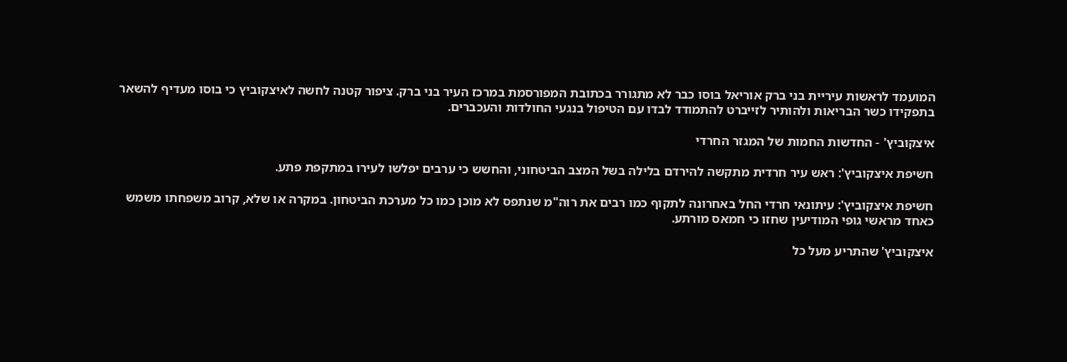המועמד לראשות עיריית בני ברק אוריאל בוסו כבר לא מתגורר בכתובת המפורסמת במרכז העיר בני ברק. ציפור קטנה לחשה לאיצקוביץ כי בוסו מעדיף להשאר בתפקידו כשר הבריאות ולהותיר לזייברט להתמודד לבדו עם הטיפול בנגעי החולדות והעכברים.

איצקוביץ' - החדשות החמות של המגזר החרדי

חשיפת איצקוביץ': ראש עיר חרדית מתקשה להירדם בלילה בשל המצב הביטחוני, והחשש כי ערבים יפלשו לעירו במתקפת פתע.

חשיפת איצקוביץ': עיתונאי חרדי החל באחרונה לתקוף כמו רבים את רוה"מ שנתפס לא מוכן כמו כל מערכת הביטחון. במקרה או שלא, קרוב משפחתו משמש כאחד מראשי גופי המודיעין שחזו כי חמאס מורתע.

איצקוביץ' שהתריע מעל כל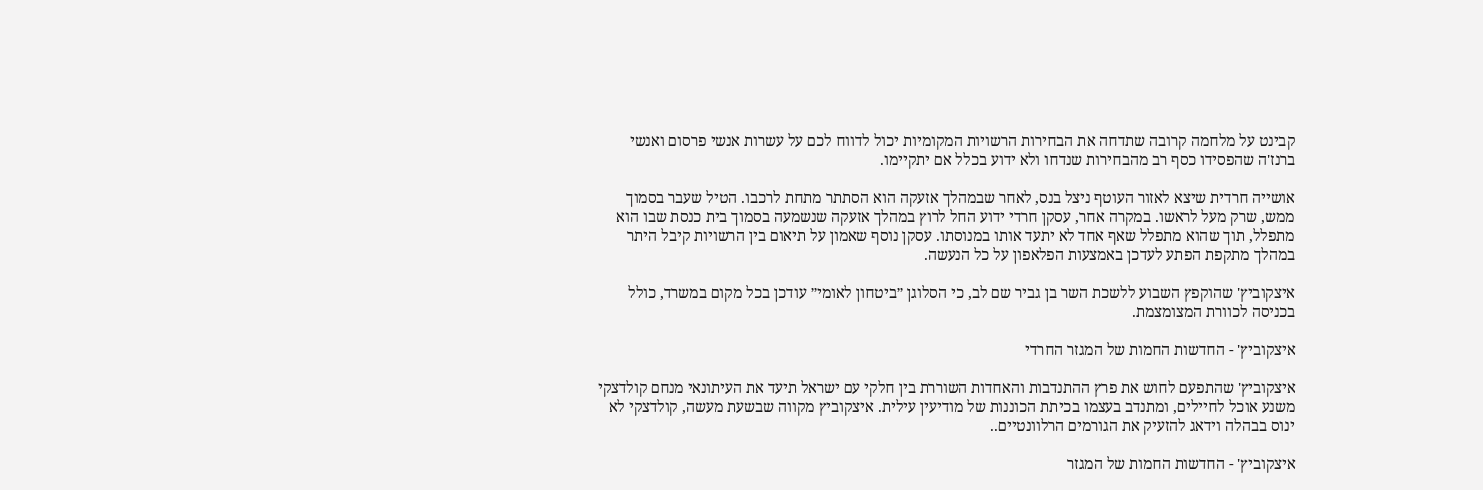קבינט על מלחמה קרובה שתדחה את הבחירות הרשויות המקומיות יכול לדווח לכם על עשרות אנשי פרסום ואנשי ברנז'ה שהפסידו כסף רב מהבחירות שנדחו ולא ידוע בכלל אם יתקיימו.

אושייה חרדית שיצא לאזור העוטף ניצל בנס, לאחר שבמהלך אזעקה הוא הסתתר מתחת לרכבו. הטיל שעבר בסמוך ממש, שרק מעל לראשו. במקרה אחר, עסקן חרדי ידוע החל לרוץ במהלך אזעקה שנשמעה בסמוך בית כנסת שבו הוא מתפלל, תוך שהוא מתפלל שאף אחד לא יתעד אותו במנוסתו. עסקן נוסף שאמון על תיאום בין הרשויות קיבל היתר במהלך מתקפת הפתע לעדכן באמצעות הפלאפון על כל הנעשה.

איצקוביץ' שהוקפץ השבוע ללשכת השר בן גביר שם לב, כי הסלוגן ״ביטחון לאומי״ עודכן בכל מקום במשרד, כולל בכניסה לכוורת המצומצמת.

איצקוביץ' - החדשות החמות של המגזר החרדי

איצקוביץ' שהתפעם לחוש את פרץ ההתנדבות והאחדות השוררת בין חלקי עם ישראל תיעד את העיתונאי מנחם קולדצקי משנע אוכל לחיילים, ומתנדב בעצמו בכיתת הכוננות של מודיעין עילית. איצקוביץ מקווה שבשעת מעשה, קולדצקי לא ינוס בבהלה וידאג להזעיק את הגורמים הרלוונטיים..

איצקוביץ' - החדשות החמות של המגזר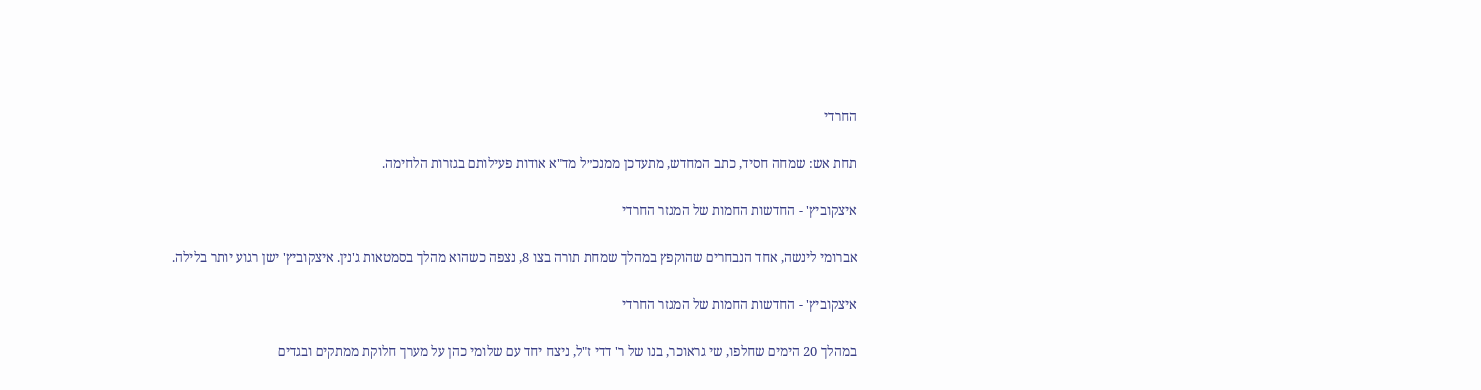החרדי

תחת אש: שמחה חסיד, כתב המחדש, מתעדכן ממנכ״ל מד"א אודות פעילותם בגזרות הלחימה.

איצקוביץ' - החדשות החמות של המגזר החרדי

אברומי לינשה, אחד הנבחרים שהוקפץ במהלך שמחת תורה בצו 8, נצפה כשהוא מהלך בסמטאות ג'נין. איצקוביץ' ישן רגוע יותר בלילה.

איצקוביץ' - החדשות החמות של המגזר החרדי

במהלך 20 הימים שחלפו, שי גראוכר, בנו של ר' דדי ז"ל, ניצח יחד עם שלומי כהן על מערך חלוקת ממתקים ובגדים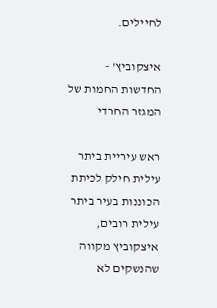לחיילים.

איצקוביץ' - החדשות החמות של המגזר החרדי

ראש עיריית ביתר עילית חילק לכיתת הכוננות בעיר ביתר עילית רובים, איצקוביץ מקווה שהנשקים לא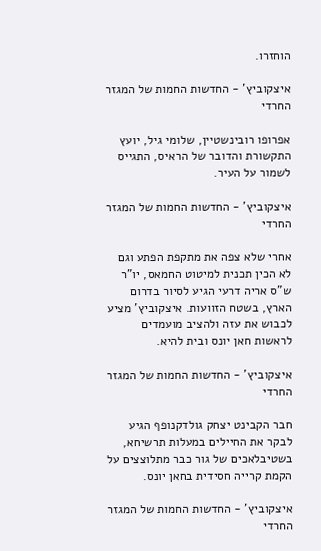הוחזרו.

איצקוביץ' - החדשות החמות של המגזר החרדי

אפרופו רובינשטיין, שלומי גיל, יועץ התקשורת והדובר של הראיס, התגייס לשמור על העיר.

איצקוביץ' - החדשות החמות של המגזר החרדי

אחרי שלא צפה את מתקפת הפתע וגם לא הכין תכנית למיטוט החמאס, יו"ר ש"ס אריה דרעי הגיע לסיור בדרום הארץ, בשטח הזוועות. איצקוביץ' מציע לכבוש את עזה ולהציב מועמדים לראשות חאן יונס ובית להיא.

איצקוביץ' - החדשות החמות של המגזר החרדי

חבר הקבינט יצחק גולדקנופף הגיע לבקר את החיילים במעלות תרשיחא, בשטיבלאכים של גור כבר מתלוצצים על הקמת קרייה חסידית בחאן יונס.

איצקוביץ' - החדשות החמות של המגזר החרדי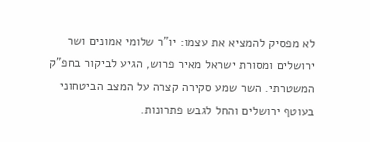לא מפסיק להמציא את עצמו: יו"ר שלומי אמונים ושר ירושלים ומסורת ישראל מאיר פרוש, הגיע לביקור בחפ"ק המשטרתי. השר שמע סקירה קצרה על המצב הביטחוני בעוטף ירושלים והחל לגבש פתרונות.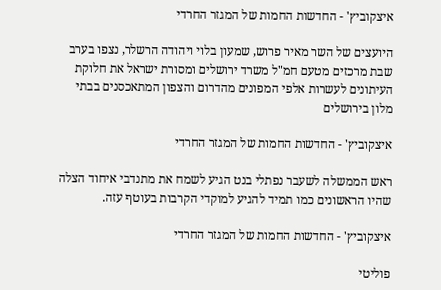איצקוביץ' - החדשות החמות של המגזר החרדי

היועצים של השר מאיר פרוש, שמעון בלוי ויהודה הרשלר, נצפו בערב שבת מרכזים מטעם חמ"ל משרד ירושלים ומסורת ישראל את חלוקת העיתונים לעשרות אלפי המפונים מהדרום והצפון המתאכסנים בבתי מלון בירושלים

איצקוביץ' - החדשות החמות של המגזר החרדי

ראש הממשלה לשעבר נפתלי בנט הגיע לשמח את מתנדבי איחוד הצלה שהיו הראשונים כמו תמיד להגיע למוקדי הקרבות בעוטף עזה.

איצקוביץ' - החדשות החמות של המגזר החרדי

פוליטי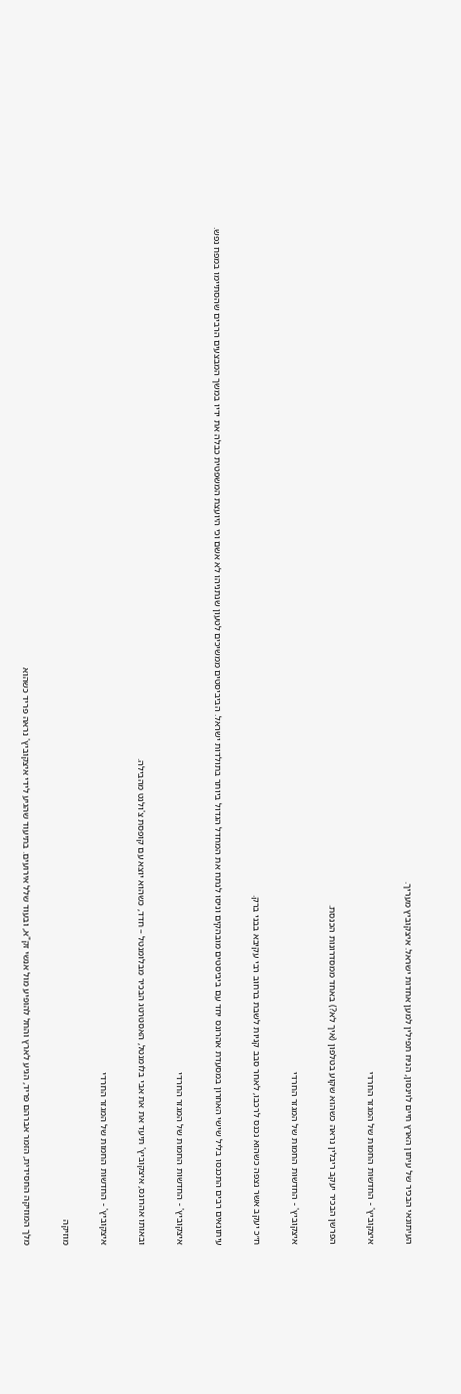העיתונאי הבכיר של עיתון הארץ חיים לוינסון, הניח תפילין למען אחדות ישראל. איצקוביץ מעריך.

איצקוביץ' - החדשות החמות של המגזר החרדי

הפרשן הבכיר יעקב ריבלין נראה כשהוא שקוע בטלפון (איך לא?) באחד ממסדרונות הכנסת.

איצקוביץ' - החדשות החמות של המגזר החרדי

ח״כ יעקב אשר נצפה כשהוא נכנס לרכבו, לאחר סבב קניות לשבת ברחוב רבי עקיבא בבני ברק.

עיתונאים רבים התכנסו בליל שישי האחרון במסעדת אהרונס יחד עם ביביסטים מובהקים וניסו לנתח את המחדל הגדול ביותר בתולדות ישראל. הביביסטים ממשיכים לטעון שנתניהו לא אשם וכי היועצת המשפטית כבלה את ידיו במשך המבצעים הרבים שהסתיימו במפח נפש.

איצקוביץ' - החדשות החמות של המגזר החרדי

ובאותו אהרונס, איצקוביץ' תיעד את את אבי בלומנטל, האסטרטג הבכיר מבלומנטל – חדד, כשהוא יוצא עם קופסת צ'ולנט מהבילה.

איצקוביץ' - החדשות החמות של המגזר החרדי

מוזיקה

מלך המוזיקה החסידית, הזמר אברהם פריד, הגיע לארץ והחל להופיע מול אנשי זק"א, ובעוד שלל אירועים. בתיעוד שהגיע לידי איצקוביץ' נראה פריד כשהוא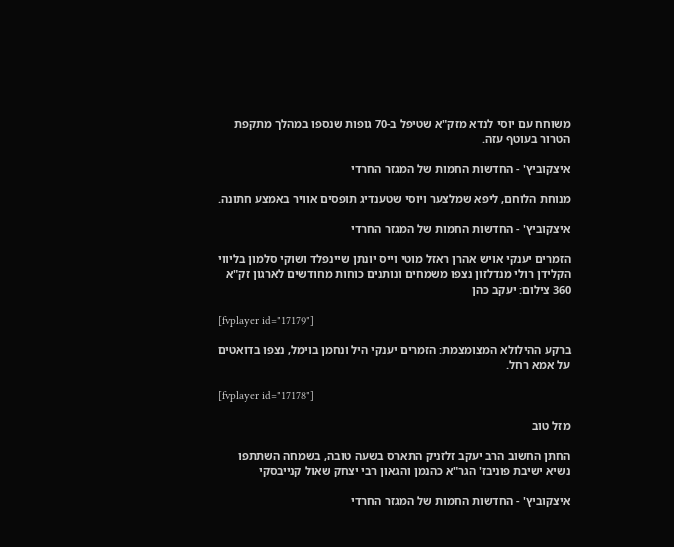משוחח עם יוסי לנדא מזק"א שטיפל ב-70 גופות שנספו במהלך מתקפת הטרור בעוטף עזה.

איצקוביץ' - החדשות החמות של המגזר החרדי

מנוחת הלוחם, ליפא שמלצער ויוסי שטענדיג תופסים אוויר באמצע חתונה.

איצקוביץ' - החדשות החמות של המגזר החרדי

הזמרים יענקי אויש אהרן ראזל מוטי וייס יונתן שיינפלד ושוקי סלמון בליווי הקלידן רולי מנדלזון נצפו משמחים ונותנים כוחות מחודשים לארגון זק"א 360 צילום: יעקב כהן

[fvplayer id="17179"]

ברקע ההילולא המצומצמת: הזמרים יענקי היל ונחמן בוימל, נצפו בדואטים על אמא רחל.

[fvplayer id="17178"]

מזל טוב

החתן החשוב הרב יעקב זלזניק התארס בשעה טובה, בשמחה השתתפו נשיא ישיבת פוניבז' הגר"א כהנמן והגאון רבי יצחק שאול קנייבסקי

איצקוביץ' - החדשות החמות של המגזר החרדי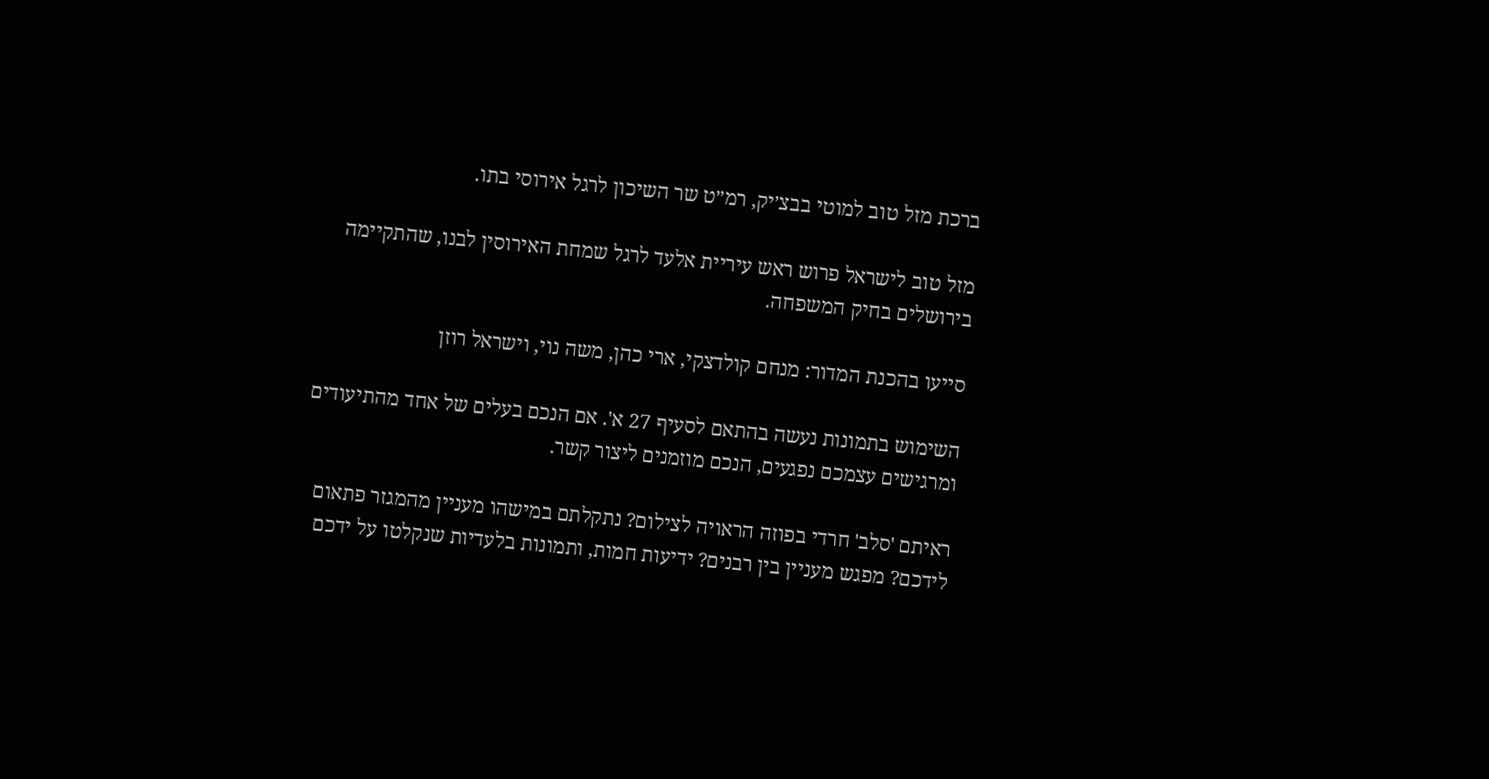ברכת מזל טוב למוטי בבצ׳יק, רמ״ט שר השיכון לרגל אירוסי בתו.

מזל טוב לישראל פרוש ראש עיריית אלעד לרגל שמחת האירוסין לבנו, שהתקיימה בירושלים בחיק המשפחה.

סייעו בהכנת המדור: מנחם קולדצקי, ארי כהן, משה נוי, וישראל רוזן

השימוש בתמונות נעשה בהתאם לסעיף 27 א'. אם הנכם בעלים של אחד מהתיעודים ומרגישים עצמכם נפגעים, הנכם מוזמנים ליצור קשר.

ראיתם 'סלב' חרדי בפוזה הראויה לצילום? נתקלתם במישהו מעניין מהמגזר פתאום לידכם? מפגש מעניין בין רבנים? ידיעות חמות, ותמונות בלעדיות שנקלטו על ידכם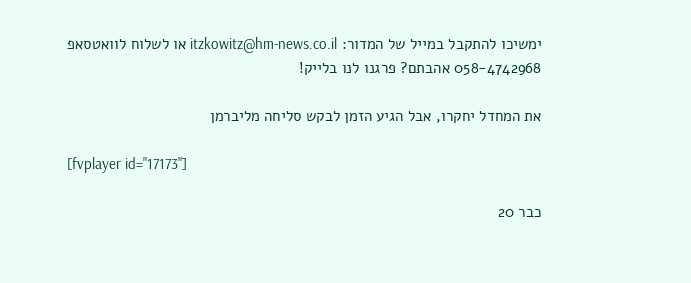ימשיכו להתקבל במייל של המדור: itzkowitz@hm-news.co.il או לשלוח לוואטסאפ 058-4742968 אהבתם? פרגנו לנו בלייק!

את המחדל יחקרו, אבל הגיע הזמן לבקש סליחה מליברמן

[fvplayer id="17173"]

כבר 20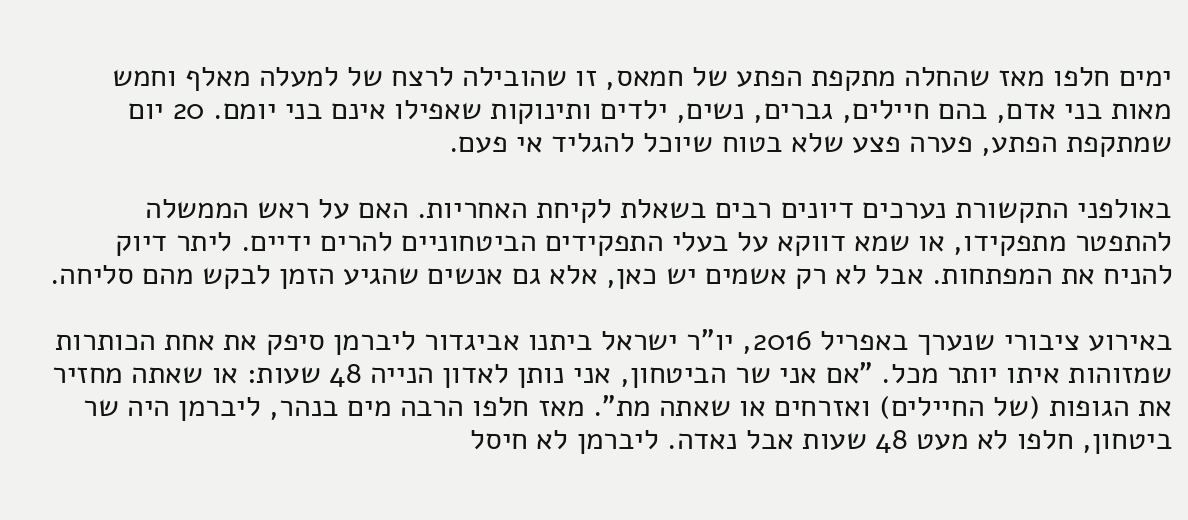ימים חלפו מאז שהחלה מתקפת הפתע של חמאס, זו שהובילה לרצח של למעלה מאלף וחמש מאות בני אדם, בהם חיילים, גברים, נשים, ילדים ותינוקות שאפילו אינם בני יומם. 20 יום שמתקפת הפתע, פערה פצע שלא בטוח שיוכל להגליד אי פעם.

באולפני התקשורת נערכים דיונים רבים בשאלת לקיחת האחריות. האם על ראש הממשלה להתפטר מתפקידו, או שמא דווקא על בעלי התפקידים הביטחוניים להרים ידיים. ליתר דיוק להניח את המפתחות. אבל לא רק אשמים יש כאן, אלא גם אנשים שהגיע הזמן לבקש מהם סליחה.

באירוע ציבורי שנערך באפריל 2016, יו"ר ישראל ביתנו אביגדור ליברמן סיפק את אחת הכותרות שמזוהות איתו יותר מכל. "אם אני שר הביטחון, אני נותן לאדון הנייה 48 שעות: או שאתה מחזיר את הגופות (של החיילים) ואזרחים או שאתה מת". מאז חלפו הרבה מים בנהר, ליברמן היה שר ביטחון, חלפו לא מעט 48 שעות אבל נאדה. ליברמן לא חיסל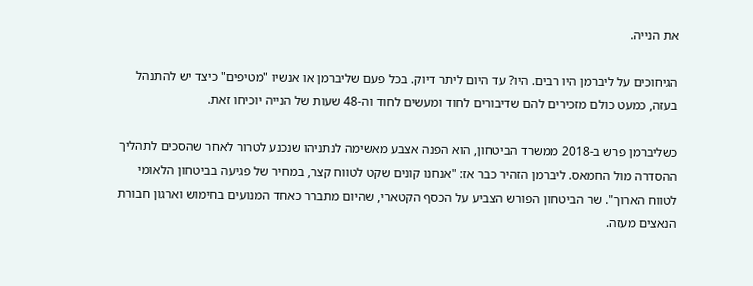את הנייה.

הגיחוכים על ליברמן היו רבים. היו? עד היום ליתר דיוק. בכל פעם שליברמן או אנשיו "מטיפים" כיצד יש להתנהל בעזה, כמעט כולם מזכירים להם שדיבורים לחוד ומעשים לחוד וה-48 שעות של הנייה יוכיחו זאת.

כשליברמן פרש ב-2018 ממשרד הביטחון, הוא הפנה אצבע מאשימה לנתניהו שנכנע לטרור לאחר שהסכים לתהליך ההסדרה מול החמאס. ליברמן הזהיר כבר אז: "אנחנו קונים שקט לטווח קצר, במחיר של פגיעה בביטחון הלאומי לטווח הארוך". שר הביטחון הפורש הצביע על הכסף הקטארי, שהיום מתברר כאחד המנועים בחימוש וארגון חבורת הנאצים מעזה.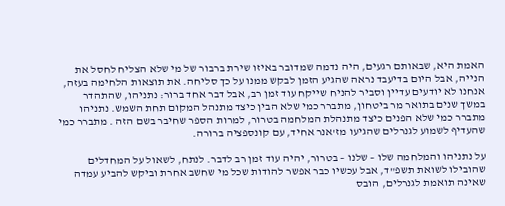האמת היא, שבאותם רגעים, היה נדמה שמדובר באיזו שירת ברבור של מי שלא הצליח לחסל את הנייה, אבל היום בדיעבד נראה שהגיע הזמן לבקש ממנו על כך סליחה. את תוצאות הלחימה בעזה, אנחנו לא יודעים עדיין וסביר להניח שייקח עוד זמן רב, אבל דבר אחד ברור: נתניהו, שהתהדר במשך שנים בתואר מר ביטחון, מתברר כמי שלא הבין כיצד מתנהל המקום תחת השמש. נתניהו מתברר כמי שלא הפנים כיצד מתנהלת המלחמה בטרור, למרות הספר שחיבר בשם הזה . מתברר כמי שהעדיף לשמוע לגנרלים שהגיעו מז'אנר אחיד, עם קונספציה ברורה.

על נתניהו והמלחמה שלו – שלנו – בטרור, יהיה עוד זמן רב לדבר. לנתח, לשאול על המחדלים שהובילו לשואת תשפ"ד, אבל עכשיו כבר אפשר להודות שכל מי שחשב אחרת וביקש להביע עמדה שאינה תואמת לגנרלים, הובס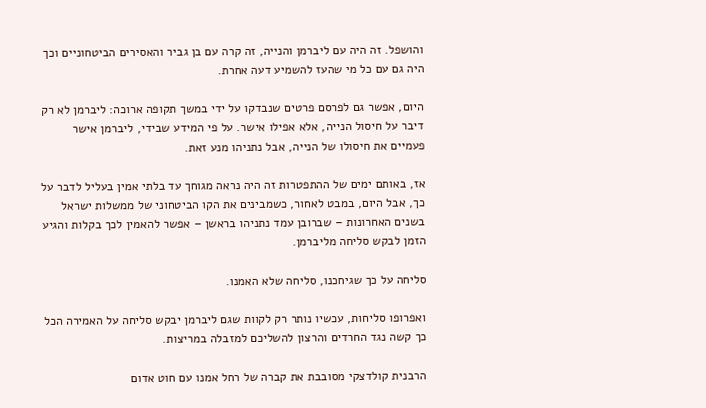והושפל. זה היה עם ליברמן והנייה, זה קרה עם בן גביר והאסירים הביטחוניים וכך היה גם עם כל מי שהעז להשמיע דעה אחרת.

היום, אפשר גם לפרסם פרטים שנבדקו על ידי במשך תקופה ארוכה: ליברמן לא רק דיבר על חיסול הנייה, אלא אפילו אישר. על פי המידע שבידי, ליברמן אישר פעמיים את חיסולו של הנייה, אבל נתניהו מנע זאת.

אז, באותם ימים של ההתפטרות זה היה נראה מגוחך עד בלתי אמין בעליל לדבר על כך, אבל היום, במבט לאחור, כשמבינים את הקו הביטחוני של ממשלות ישראל בשנים האחרונות – שברובן עמד נתניהו בראשן – אפשר להאמין לכך בקלות והגיע הזמן לבקש סליחה מליברמן.

סליחה על כך שגיחכנו, סליחה שלא האמנו.

ואפרופו סליחות, עכשיו נותר רק לקוות שגם ליברמן יבקש סליחה על האמירה הכל כך קשה נגד החרדים והרצון להשליכם למזבלה במריצות.

הרבנית קולדצקי מסובבת את קברה של רחל אמנו עם חוט אדום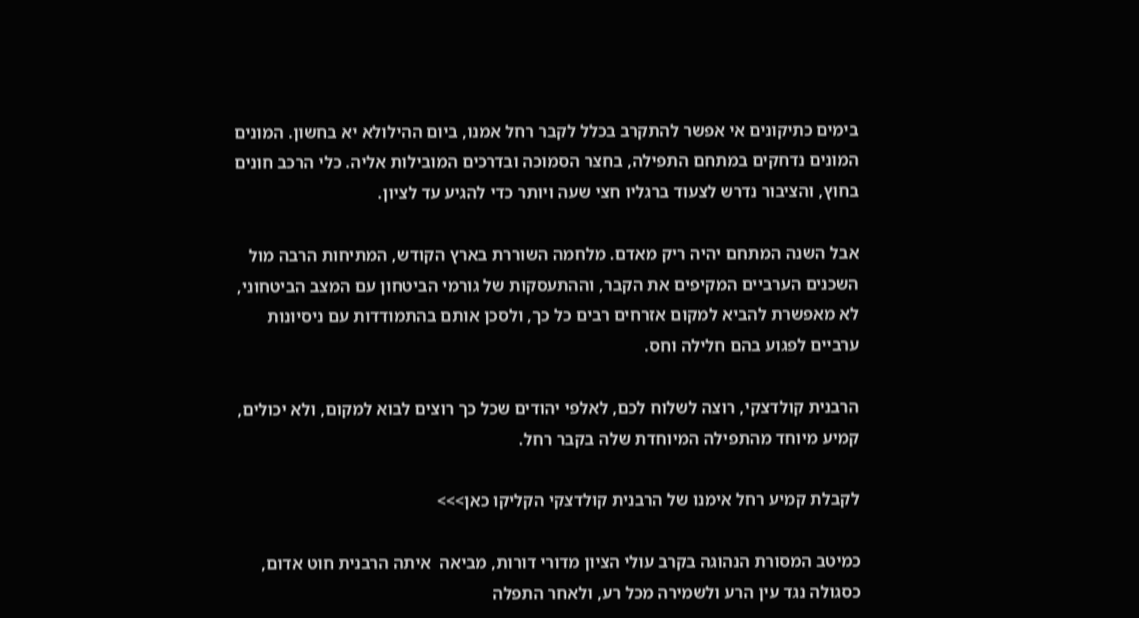בימים כתיקונים אי אפשר להתקרב בכלל לקבר רחל אמנו, ביום ההילולא יא בחשון. המונים המונים נדחקים במתחם התפילה, בחצר הסמוכה ובדרכים המובילות אליה. כלי הרכב חונים בחוץ, והציבור נדרש לצעוד ברגליו חצי שעה ויותר כדי להגיע עד לציון.

אבל השנה המתחם יהיה ריק מאדם. מלחמה השוררת בארץ הקודש, המתיחות הרבה מול השכנים הערביים המקיפים את הקבר, וההתעסקות של גורמי הביטחון עם המצב הביטחוני, לא מאפשרת להביא למקום אזרחים רבים כל כך, ולסכן אותם בהתמודדות עם ניסיונות ערביים לפגוע בהם חלילה וחס.

הרבנית קולדצקי, רוצה לשלוח לכם, לאלפי יהודים שכל כך רוצים לבוא למקום, ולא יכולים, קמיע מיוחד מהתפילה המיוחדת שלה בקבר רחל.

לקבלת קמיע רחל אימנו של הרבנית קולדצקי הקליקו כאן>>>

כמיטב המסורת הנהוגה בקרב עולי הציון מדורי דורות, מביאה  איתה הרבנית חוט אדום, כסגולה נגד עין הרע ולשמירה מכל רע, ולאחר התפלה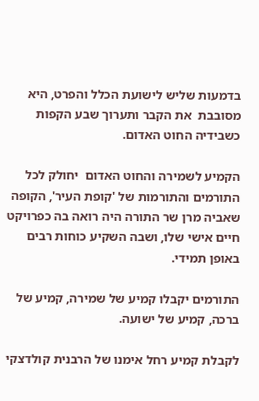בדמעות שליש לישועת הכלל והפרט, היא מסובבת  את הקבר ותערוך שבע הקפות כשבידיה החוט האדום.

הקמיע לשמירה והחוט האדום  יחולק לכל התורמים והתורמות של 'קופת העיר', הקופה שאביה מרן שר התורה היה רואה בה כפרויקט חיים אישי שלו, ושבה השקיע כוחות רבים באופן תמידי.

התורמים יקבלו קמיע של שמירה, קמיע של ברכה, קמיע של ישועה.

לקבלת קמיע רחל אימנו של הרבנית קולדצקי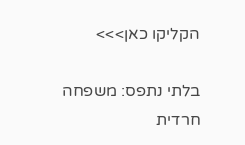הקליקו כאן>>>

בלתי נתפס: משפחה חרדית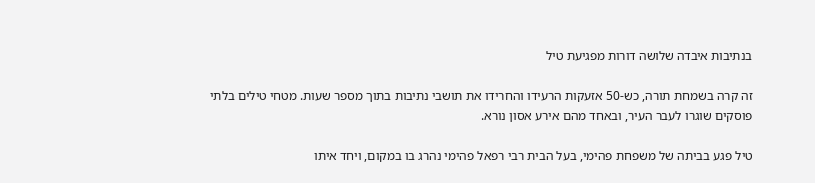בנתיבות איבדה שלושה דורות מפגיעת טיל

זה קרה בשמחת תורה, כש-50 אזעקות הרעידו והחרידו את תושבי נתיבות בתוך מספר שעות. מטחי טילים בלתי פוסקים שוגרו לעבר העיר, ובאחד מהם אירע אסון נורא.

טיל פגע בביתה של משפחת פהימי, בעל הבית רבי רפאל פהימי נהרג בו במקום, ויחד איתו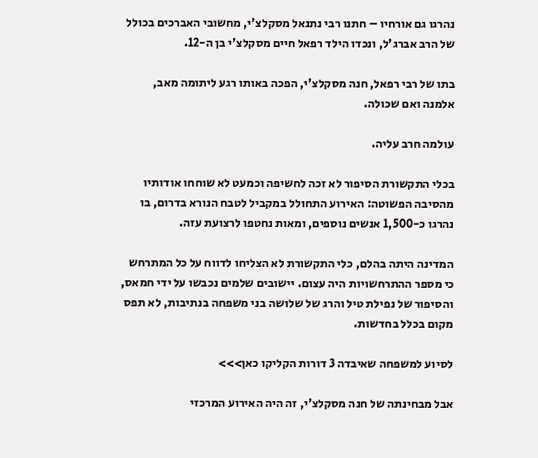נהרגו גם אורחיו – חתנו רבי נתנאל מסקלצ'י, מחשובי האברכים בכולל של הרב אברג'ל, ונכדו הילד רפאל חיים מסקלצ'י בן ה-12.

בתו של רבי רפאל, חנה מסקלצ'י, הפכה באותו רגע ליתומה מאב, אלמנה ואם שכולה.

עולמה חרב עליה.

בכלי התקשורת הסיפור לא זכה לחשיפה וכמעט לא שוחחו אודותיו מהסיבה הפשוטה: האירוע התחולל במקביל לטבח הנורא בדרום, בו נהרגו כ-1,500 אנשים נוספים, ומאות נחטפו לרצועת עזה.

המדינה היתה בהלם, כלי התקשורת לא הצליחו לדווח על כל המתרחש כי מספר ההתרחשויות היה עצום. יישובים שלמים נכבשו על ידי חמאס, והסיפור של נפילת טיל והרג של שלושה בני משפחה בנתיבות, לא תפס מקום בכלל בחדשות.

לסיוע למשפחה שאיבדה 3 דורות הקליקו כאן>>>

אבל מבחינתה של חנה מסקלצ'י, זה היה האירוע המרכזי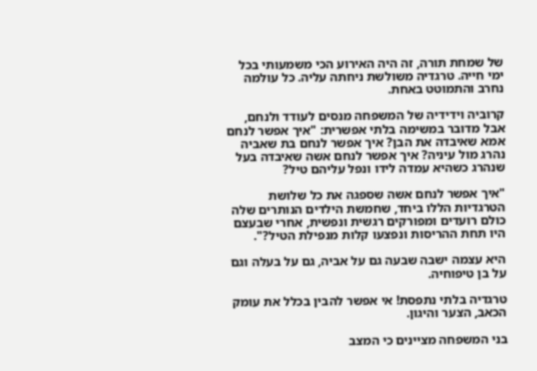של שמחת תורה, זה היה האירוע הכי משמעותי בכל ימי חייה. טרגדיה משולשת ניחתה עליה. כל עולמה נחרב והתמוטט באחת.

קרוביה וידידיה של המשפחה מנסים לעודד ולנחם, אבל מדובר במשימה בלתי אפשרית: "איך אפשר לנחם אמא שאיבדה את הבן? איך אפשר לנחם בת שאביה נהרג מול עיניה? איך אפשר לנחם אשה שאיבדה בעל שנהרג כשהיא עמדה לידו ונפל עליהם טיל?

"איך אפשר לנחם אשה שספגה את כל שלושת הטרגדיות הללו ביחד, שחמשת הילדים הנותרים שלה כולם רועדים ומפורקים רגשית ונפשית, אחרי שבעצם היו תחת ההריסות ונפצעו קלות מנפילת הטיל?".

היא עצמה ישבה שבעה גם על אביה, גם על בעלה וגם על בן טיפוחיה.

טרגדיה בלתי נתפסת! אי אפשר להבין בכלל את עומק הכאב, הצער והיגון.

בני המשפחה מציינים כי המצב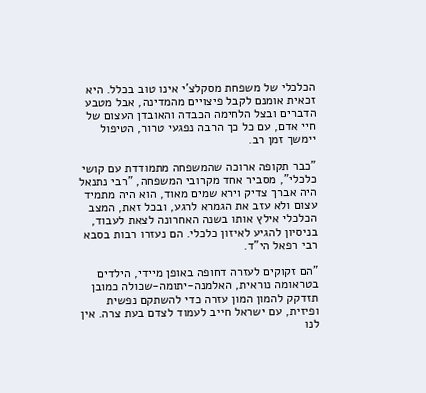הכלכלי של משפחת מסקלצ'י אינו טוב בכלל. היא זכאית אומנם לקבל פיצויים מהמדינה, אבל מטבע הדברים ובצל הלחימה הכבדה והאובדן העצום של חיי אדם, עם כל כך הרבה נפגעי טרור, הטיפול יימשך זמן רב.

"כבר תקופה ארוכה שהמשפחה מתמודדת עם קושי כלכלי", מסביר אחד מקרובי המשפחה, "רבי נתנאל היה אברך צדיק וירא שמים מאוד, הוא היה מתמיד עצום ולא עזב את הגמרא לרגע, ובכל זאת, המצב הכלכלי אילץ אותו בשנה האחרונה לצאת לעבוד, בניסיון להגיע לאיזון כלכלי. הם נעזרו רבות בסבא רבי רפאל הי"ד.

"הם זקוקים לעזרה דחופה באופן מיידי, הילדים בטראומה נוראית, האלמנה-יתומה-שכולה כמובן תזדקק להמון המון עזרה כדי להשתקם נפשית ופיזית, עם ישראל חייב לעמוד לצדם בעת צרה. אין לנו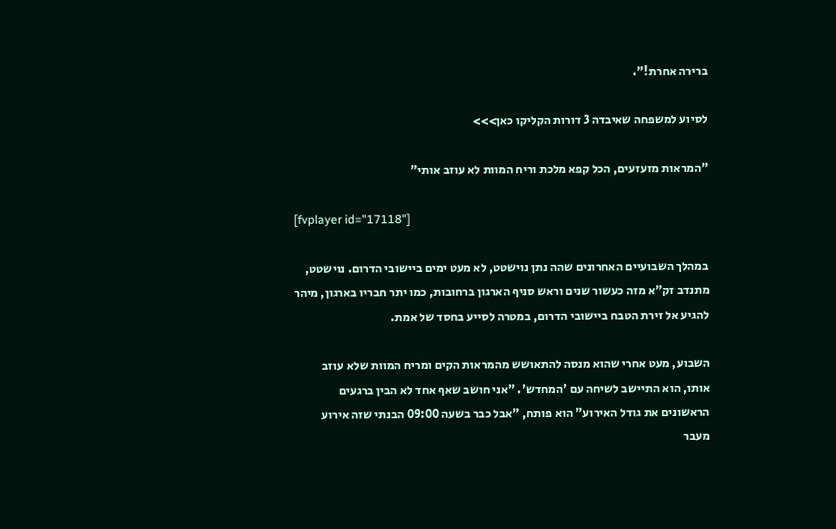ברירה אחרת!".

לסיוע למשפחה שאיבדה 3 דורות הקליקו כאן>>>

"המראות מזעזעים, הכל קפא מלכת וריח המוות לא עוזב אותי"

[fvplayer id="17118"]

במהלך השבועיים האחרונים שהה נתן נוישטט, לא מעט ימים ביישובי הדרום. נוישטט, מתנדב זק"א מזה כעשור שנים וראש סניף הארגון ברחובות, כמו יתר חבריו בארגון, מיהר להגיע אל זירת הטבח ביישובי הדרום, במטרה לסייע בחסד של אמת.

השבוע, מעט אחרי שהוא מנסה להתאושש מהמראות הקים ומריח המוות שלא עוזב אותו, הוא התיישב לשיחה עם 'המחדש'. "אני חושב שאף אחד לא הבין ברגעים הראשונים את גודל האירוע" הוא פותח, "אבל כבר בשעה 09:00 הבנתי שזה אירוע מעבר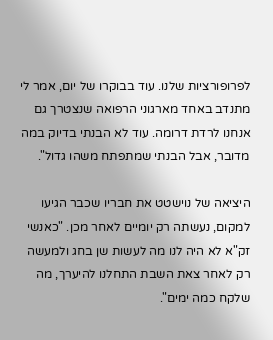לפרופורציות שלנו. עוד בבוקרו של יום, אמר לי מתנדב באחד מארגוני הרפואה שנצטרך גם אנחנו לרדת דרומה. עוד לא הבנתי בדיוק במה מדובר, אבל הבנתי שמתפתח משהו גדול".

היציאה של נוישטט את חבריו שכבר הגיעו למקום, נעשתה רק יומיים לאחר מכן. "כאנשי זק"א לא היה לנו מה לעשות שן בחג ולמעשה רק לאחר צאת השבת התחלנו להיערך, מה שלקח כמה ימים".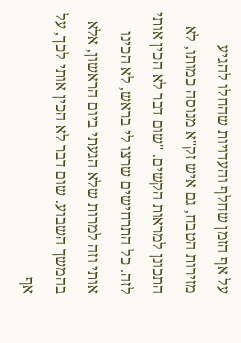על אף הזמן שחלף והעדויות שהחלו להגיע מזירות הטבח, גם איש זק"א מנוסה כמותו, לא התכונן למראות הקשים. "שום דבר לא הכין אותי לזה. כל התרחישים שרצו לי בראש, לא הכינו אותי וזה למרות שלא הגעתי ביום הראשון, אלא בהמשך השבוע. שום דבר לא הכין אותי לכך, על אף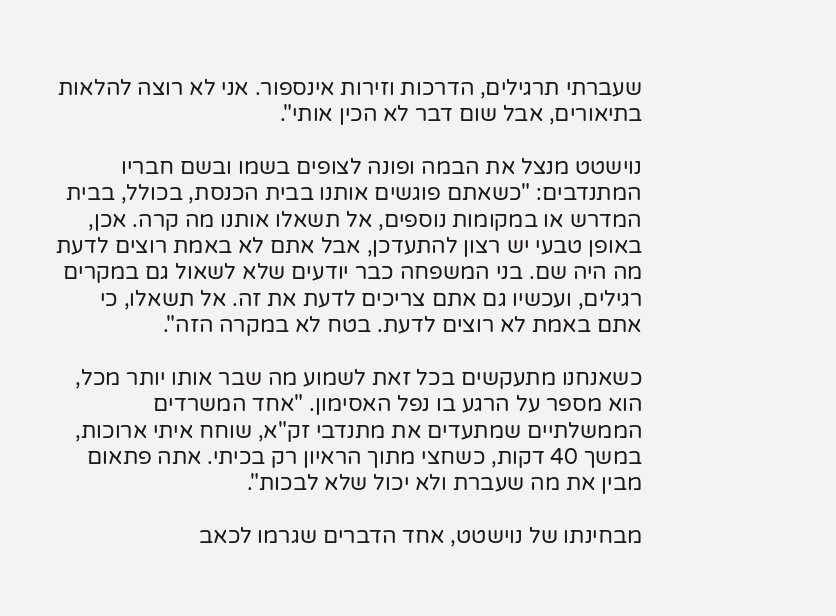שעברתי תרגילים, הדרכות וזירות אינספור. אני לא רוצה להלאות בתיאורים, אבל שום דבר לא הכין אותי".

נוישטט מנצל את הבמה ופונה לצופים בשמו ובשם חבריו המתנדבים: "כשאתם פוגשים אותנו בבית הכנסת, בכולל, בבית המדרש או במקומות נוספים, אל תשאלו אותנו מה קרה. אכן, באופן טבעי יש רצון להתעדכן, אבל אתם לא באמת רוצים לדעת מה היה שם. בני המשפחה כבר יודעים שלא לשאול גם במקרים רגילים, ועכשיו גם אתם צריכים לדעת את זה. אל תשאלו, כי אתם באמת לא רוצים לדעת. בטח לא במקרה הזה".

כשאנחנו מתעקשים בכל זאת לשמוע מה שבר אותו יותר מכל, הוא מספר על הרגע בו נפל האסימון. "אחד המשרדים הממשלתיים שמתעדים את מתנדבי זק"א, שוחח איתי ארוכות, במשך 40 דקות, כשחצי מתוך הראיון רק בכיתי. אתה פתאום מבין את מה שעברת ולא יכול שלא לבכות".

מבחינתו של נוישטט, אחד הדברים שגרמו לכאב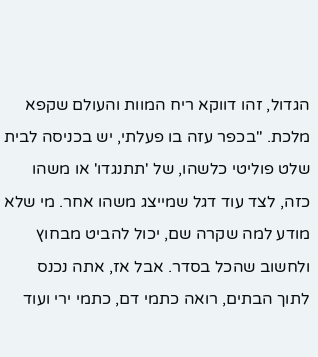הגדול, זהו דווקא ריח המוות והעולם שקפא מלכת. "בכפר עזה בו פעלתי, יש בכניסה לבית שלט פוליטי כלשהו, של 'תתנגדו' או משהו כזה, לצד עוד דגל שמייצג משהו אחר. מי שלא מודע למה שקרה שם, יכול להביט מבחוץ ולחשוב שהכל בסדר. אבל אז, אתה נכנס לתוך הבתים, רואה כתמי דם, כתמי ירי ועוד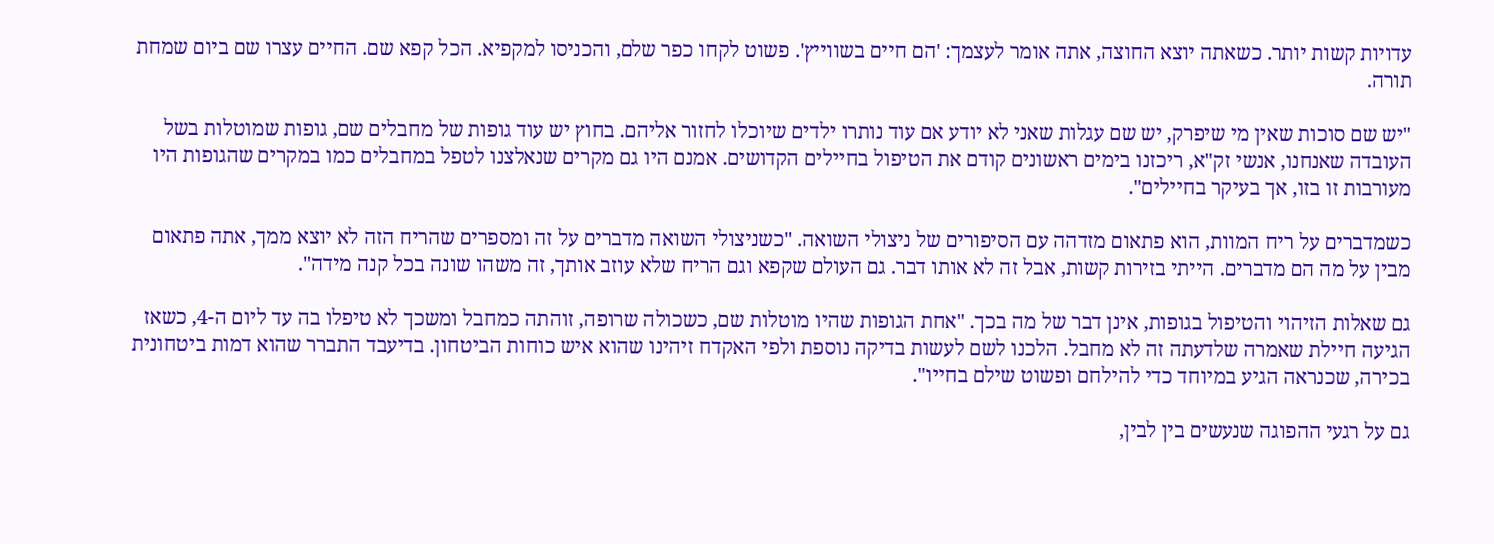עדויות קשות יותר. כשאתה יוצא החוצה, אתה אומר לעצמך: 'הם חיים בשווייץ'. פשוט לקחו כפר שלם, והכניסו למקפיא. הכל קפא שם. החיים עצרו שם ביום שמחת תורה.

"יש שם סוכות שאין מי שיפרק, יש שם עגלות שאני לא יודע אם עוד נותרו ילדים שיוכלו לחזור אליהם. בחוץ יש עוד גופות של מחבלים שם, גופות שמוטלות בשל העובדה שאנחנו, אנשי זק"א, ריכזנו בימים ראשונים קודם את הטיפול בחיילים הקדושים. אמנם היו גם מקרים שנאלצנו לטפל במחבלים כמו במקרים שהגופות היו מעורבות זו בזו, אך בעיקר בחיילים".

כשמדברים על ריח המוות, הוא פתאום מזדהה עם הסיפורים של ניצולי השואה. "כשניצולי השואה מדברים על זה ומספרים שהריח הזה לא יוצא ממך, אתה פתאום מבין על מה הם מדברים. הייתי בזירות קשות, אבל זה לא אותו דבר. גם העולם שקפא וגם הריח שלא עוזב אותך, זה משהו שונה בכל קנה מידה".

גם שאלות הזיהוי והטיפול בגופות, אינן דבר של מה בכך. "אחת הגופות שהיו מוטלות שם, כשכולה שרופה, זוהתה כמחבל ומשכך לא טיפלו בה עד ליום ה-4, כשאז הגיעה חיילת שאמרה שלדעתה זה לא מחבל. הלכנו לשם לעשות בדיקה נוספת ולפי האקדח זיהינו שהוא איש כוחות הביטחון. בדיעבד התברר שהוא דמות ביטחונית בכירה, שכנראה הגיע במיוחד כדי להילחם ופשוט שילם בחייו".

גם על רגעי ההפוגה שנעשים בין לבין,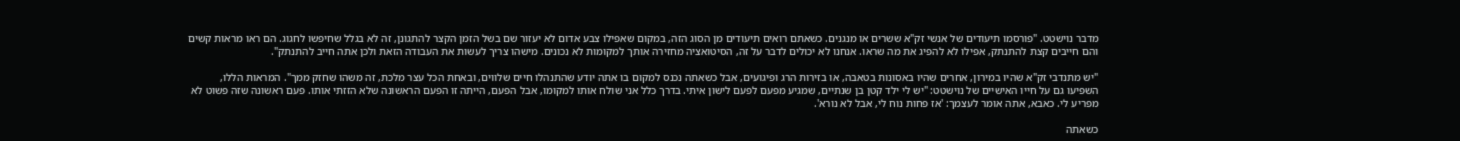מדבר נוישטט. "פורסמו תיעודים של אנשי זק"א ששרים או מנגנים. כשאתם רואים תיעודים מן הסוג הזה, במקום שאפילו צבע אדום לא יעזור שם בשל הזמן הקצר להתגונן, זה לא בגלל שחיפשו לחגוג. הם ראו מראות קשים והם חייבים קצת להתנתק, אפילו לא להפיג את מה שראו. אנחנו לא יכולים לדבר על זה, הסיטואציה מחזירה אותך למקומות לא נכונים. מישהו צריך לעשות את העבודה הזאת ולכן אתה חייב להתנתק".

"יש מתנדבי זק"א שהיו במירון, אחרים שהיו באסונות בטאבה, או בזירות הרג ופיגועים, אבל כשאתה נכנס למקום בו אתה יודע שהתנהלו חיים שלווים, ובאחת הכל עצר מלכת, זה משהו שחזק ממך". המראות הללו, השפיעו גם על חייו האישיים של נוישטט: "יש לי ילד קטן בן שנתיים, שמגיע מפעם לפעם לישון איתי. בדרך כלל אני שולח אותו למקומו, אבל הפעם, הייתה זו הפעם הראשונה שלא הזזתי אותו. פעם ראשונה שזה פשוט לא מפריע לי. כאבא, אתה אומר לעצמך: 'אז פחות נוח לי, אבל לא נורא'.

כשאתה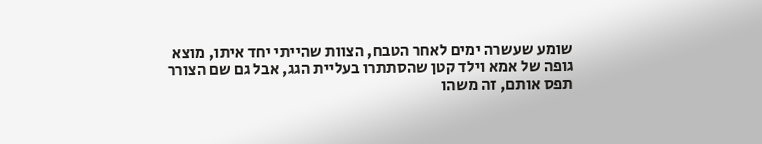שומע שעשרה ימים לאחר הטבח, הצוות שהייתי יחד איתו, מוצא גופה של אמא וילד קטן שהסתתרו בעליית הגג, אבל גם שם הצורר תפס אותם, זה משהו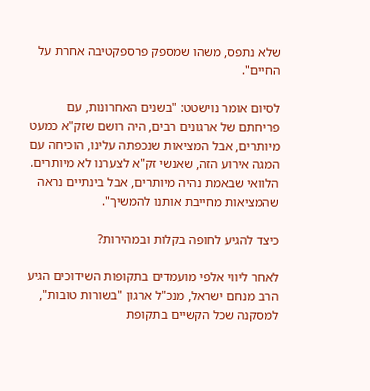שלא נתפס, משהו שמספק פרספקטיבה אחרת על החיים".

לסיום אומר נוישטט: "בשנים האחרונות, עם פריחתם של ארגונים רבים, היה רושם שזק"א כמעט מיותרים, אבל המציאות שנכפתה עלינו, הוכיחה עם המגה אירוע הזה, שאנשי זק"א לצערנו לא מיותרים. הלוואי שבאמת נהיה מיותרים, אבל בינתיים נראה שהמציאות מחייבת אותנו להמשיך".

כיצד להגיע לחופה בקלות ובמהירות?

לאחר ליווי אלפי מועמדים בתקופות השידוכים הגיע הרב מנחם ישראל, מנכ"ל ארגון "בשורות טובות", למסקנה שכל הקשיים בתקופת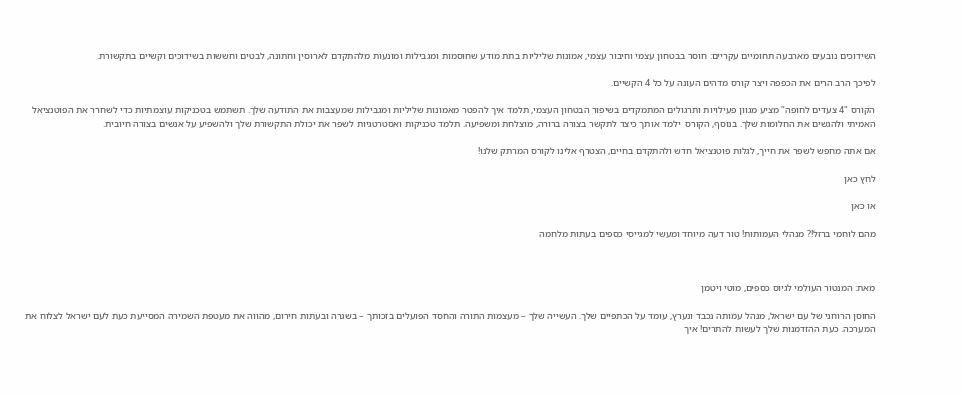השידוכים נובעים מארבעה תחומיים עקריים: חוסר בבטחון עצמי וחיבור עצמי, אמונות שליליות בתת מודע שחוסמות ומגבילות ומונעות מלהתקדם לארוסין וחתונה, לבטים וחששות בשידוכים וקשיים בתקשורת.

לפיכך הרב הרים את הכפפה ויצר קורס מדהים העונה על כל 4 הקשיים.

הקורס "4 צעדים לחופה" מציע מגוון פעילויות ותרגולים המתמקדים בשיפור הבטחון העצמי, תלמד איך להפטר מאמונות שליליות ומגבילות שמעצבות את התודעה שלך. תשתמש בטכניקות עוצמתיות כדי לשחרר את הפוטנציאל האמיתי ולהגשים את החלומות שלך. בנוסף, הקורס  ילמד אותך כיצד לתקשר בצורה ברורה, מוצלחת ומשפיעה. תלמד טכניקות ואסטרטגיות לשפר את יכולת התקשורת שלך ולהשפיע על אנשים בצורה חיובית.

אם אתה מחפש לשפר את חייך, לגלות פוטנציאל חדש ולהתקדם בחיים, הצטרף אלינו לקורס המרתק שלנו!

לחץ כאן

או כאן

מהם לוחמי ברזל!? מנהלי העמותות! טור דעה מיוחד ומעשי למגייסי כספים בעתות מלחמה



מאת: המנטור העולמי לגיוס כספים, מוטי ויטמן

החוסן הרוחני של עם ישראל, מנהל עמותה נכבד ונערץ, עומד על הכתפיים שלך. העשייה שלך – מעצמות התורה והחסד הפועלים בזכותך – בשגרה ובעתות חירום, מהווה את מעטפת השמירה המסייעת כעת לעם ישראל לצלוח את המערכה. כעת ההזדמנות שלך לעשות להתרים! איך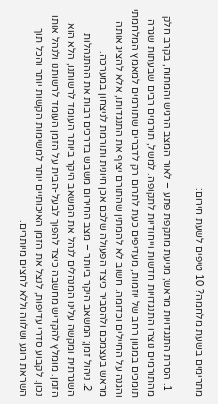מתרימים בשעת מלחמה? 10 טיפים לשעת חירום:

  1. הסרת התנגדויות מראש; מניעת מתקפת פתע – לאור המצב הרגיש והמתוח, בקרב חלק מהתורמים נוצרו התנגדויות חדשות וייחודיות לתקופה. למשל, תורמים רבים שבעתות שגרה תומכים במגוון רחב של יוזמות, מעדיפים כעת לתרום רק לדברים שתורמים למאמץ המלחמתי והגנה על החיילים וכדומה. חשוב לא להמתין שהתורם יציף את התנגדותו, אלא להציג אותה מראש בעצמכם ולהסביר כיצד הפעולה שלכם אכן חיונית ותורמת לניצחון במערכה.
  2. ניהול זמן; המשאב היקר ביותר – מצב החירום משבש בדרכים רבות את ההתנהלות השגרתית ומקשה עלינו המנהלים לנהל את המשאב היקר ביותר העומד לרשותנו, הלא הוא הזמן. מומלץ להקדיש מחשבה כיצד להפוך לבעל-הבית על הזמן העומד לרשותנו ולנהל אותו נכון. לקבוע סדרי עדיפות, לנצל את הזמן האיכותיים יותר למשימות הקשות יותר והכל תוך השראת רוגע ושלווה וללא לחצים מיותרים.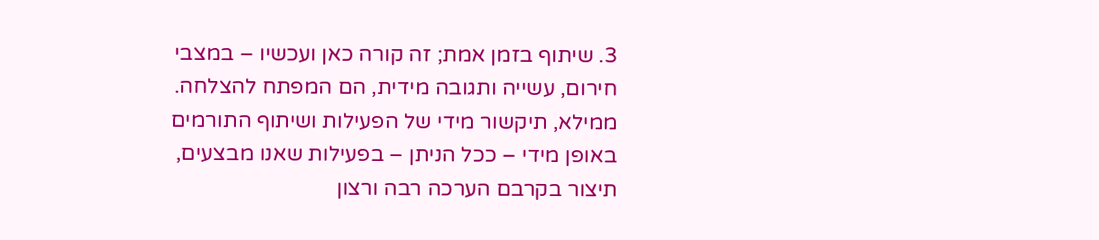3. שיתוף בזמן אמת; זה קורה כאן ועכשיו – במצבי חירום, עשייה ותגובה מידית, הם המפתח להצלחה. ממילא, תיקשור מידי של הפעילות ושיתוף התורמים באופן מידי – ככל הניתן – בפעילות שאנו מבצעים, תיצור בקרבם הערכה רבה ורצון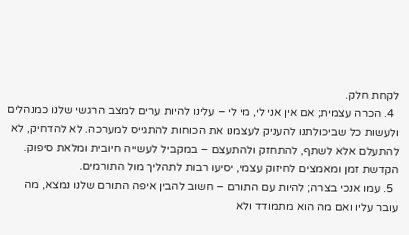לקחת חלק.
  4. הכרה עצמית; אם אין אני לי, מי לי – עלינו להיות ערים למצב הרגשי שלנו כמנהלים ולעשות כל שביכולתנו להעניק לעצמנו את הכוחות להתגייס למערכה. לא להדחיק, לא להתעלם אלא לשתף, להתחזק ולהתעצם – במקביל לעשייה חיובית ומלאת סיפוק. הקדשת זמן ומאמצים לחיזוק עצמי, יסיעו רבות לתהליך מול התורמים.
  5. עמו אנכי בצרה; להיות עם התורם – חשוב להבין איפה התורם שלנו נמצא, מה עובר עליו ואם מה הוא מתמודד ולא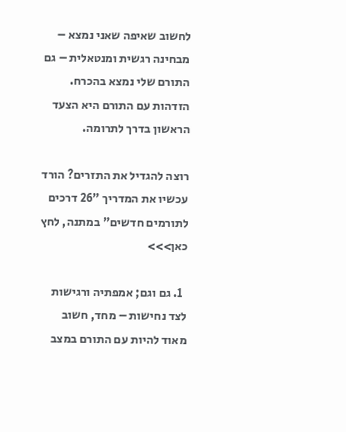לחשוב שאיפה שאני נמצא – מבחינה רגשית ומנטאלית – גם התורם שלי נמצא בהכרח. הזדהות עם התורם היא הצעד הראשון בדרך לתרומה.

רוצה להגדיל את התזרים? הורד עכשיו את המדריך "26 דרכים לתורמים חדשים" במתנה, לחץ כאן>>>

  1. גם וגם; אמפתיה ורגישות לצד נחישות – מחד, חשוב מאוד להיות עם התורם במצב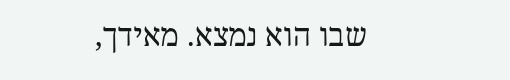שבו הוא נמצא. מאידך,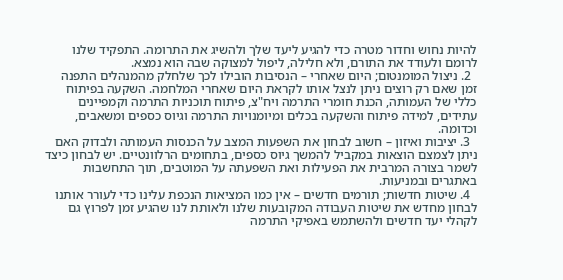להיות נחוש וחדור מטרה כדי להגיע ליעד שלך ולהשיג את התרומה. התפקיד שלנו לרומם ולעודד את התורם, ולא חלילה, ליפול למצוקה שבה הוא נמצא.
  2. ניצול המומנטום; היום שאחרי – הנסיבות הובילו לכך שלחלק מהמנהלים התפנה זמן שאם רק רוצים ניתן לנצל אותו לקראת היום שאחרי המלחמה. השקעה בפיתוח כללי של העמותה, הכנת חומרי התרמה ויח"צ, פיתוח תוכניות התרמה וקמפיינים עתידים, למידה פיתוח והשקעה בכלים ומיומנויות התרמה וגיוס כספים ומשאבים, וכדומה.
  3. יציבות ואיזון – חשוב לבחון את השפעות המצב על הכנסות העמותה ולבדוק האם ניתן לצמצם הוצאות במקביל להמשך גיוס כספים, בתחומים הרלוונטיים. יש לבחון כיצד לשמר בצורה המרבית את הפעילות ואת השפעתה על המוטבים, תוך התחשבות באתגרים ובמניעות.
  4. שיטות חדשות; תורמים חדשים – אין כמו המציאות הנכפת עלינו כדי לעורר אותנו לבחון מחדש את שיטות העבודה המקובעות שלנו ולאותת לנו שהגיע זמן לפרוץ גם לקהלי יעד חדשים ולהשתמש באפיקי התרמה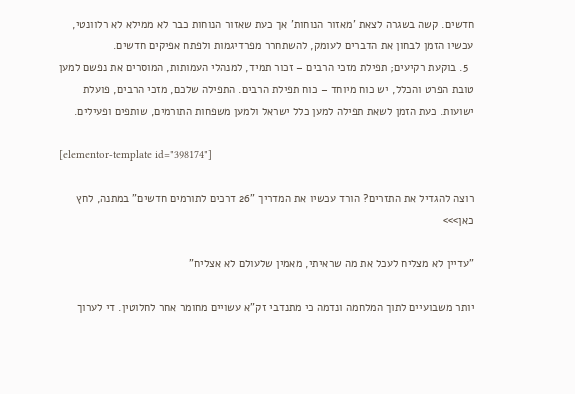חדשים. קשה בשגרה לצאת 'מאזור הנוחות' אך כעת שאזור הנוחות כבר לא ממילא לא רלוונטי, עכשיו הזמן לבחון את הדברים לעומק, להשתחרר מפרדיגמות ולפתח אפיקים חדשים.
  5. בוקעת רקיעים; תפילת מזכי הרבים – זכור תמיד, למנהלי העמותות, המוסרים את נפשם למען טובת הפרט והכלל, יש כוח מיוחד – כוח תפילת הרבים. התפילה שלכם, מזכי הרבים, פועלת ישועות. כעת הזמן לשאת תפילה למען כלל ישראל ולמען משפחות התורמים, שותפים ופעילים.

[elementor-template id="398174"]

רוצה להגדיל את התזרים? הורד עכשיו את המדריך "26 דרכים לתורמים חדשים" במתנה, לחץ כאן>>>

"עדיין לא מצליח לעכל את מה שראיתי, מאמין שלעולם לא אצליח"

יותר משבועיים לתוך המלחמה ונדמה כי מתנדבי זק"א עשויים מחומר אחר לחלוטין. די לערוך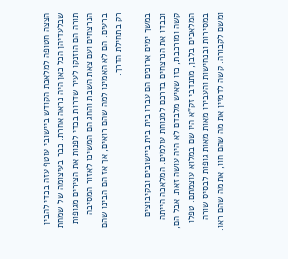הצצה חטופה למלאכת הקודש ביישובי עוטף עזה בכדי להבין שבלעדיהן הכל כאן היה נראה אחרת. כבר בעיצומה של שמחת תורה הם הוזנקו לעיר שדרות בכדי לפנות את הצירים מגופות הנרצחים ועם צאת השבת והחג הם המשיכו לאזור המסיבה ברעים. הם לא האמינו למה שהם רואים, אך אז הם הבינו שהם רק בתחילת הדרך.

במשך ימים ארוכים הם עברו בית בית ביישובים ובקיבוצים וכבדו את הנרצחים בדרכם למנוחת עולמים. המלאכה הייתה קשה ומורכבת, כזו שאיש מלבדם לא היה עושה זאת. אבל הם, המלאכים בלבן, מתנדבי זק"א היו שם במלוא עוצמתם. טפלו במסירות ובנחישות והעבירו מאות מאות גופות לבסיס שורה ומשם לקבורה. קשה לדמיין את מה שהם חוו, את מה שהם ראו.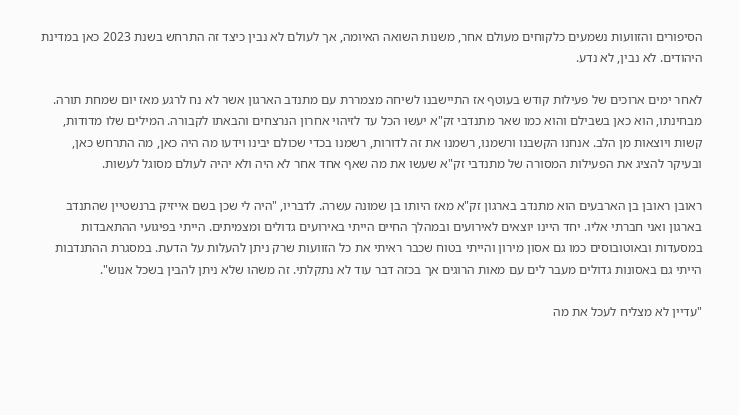הסיפורים והזוועות נשמעים כלקוחים מעולם אחר, משנות השואה האיומה, אך לעולם לא נבין כיצד זה התרחש בשנת 2023 כאן במדינת היהודים. לא נבין, לא נדע.

לאחר ימים ארוכים של פעילות קודש בעוטף אז התיישבנו לשיחה מצמררת עם מתנדב הארגון אשר לא נח לרגע מאז יום שמחת תורה. מבחינתו, הוא כאן בשבילם והוא כמו שאר מתנדבי זק"א יעשו הכל עד לזיהוי אחרון הנרצחים והבאתו לקבורה. המילים שלו מדודות, קשות ויוצאות מן הלב. אנחנו הקשבנו ורשמנו, רשמנו את זה לדורות, רשמנו בכדי שכולם יבינו וידעו מה היה כאן, מה התרחש כאן, ובעיקר להציג את הפעילות המסורה של מתנדבי זק"א שעשו את מה שאף אחד אחר לא היה ולא יהיה לעולם מסוגל לעשות.

ראובן ראובן בן הארבעים הוא מתנדב בארגון זק"א מאז היותו בן שמונה עשרה. לדבריו, "היה לי שכן בשם אייזיק ברנשטיין שהתנדב בארגון ואני חברתי אליו. יחד היינו יוצאים לאירועים ובמהלך החיים הייתי באירועים גדולים ומצמיתים. הייתי בפיגועי ההתאבדות במסעדות ובאוטובוסים כמו גם אסון מירון והייתי בטוח שכבר ראיתי את כל הזוועות שרק ניתן להעלות על הדעת. במסגרת ההתנדבות הייתי גם באסונות גדולים מעבר לים עם מאות הרוגים אך בכזה דבר עוד לא נתקלתי. זה משהו שלא ניתן להבין בשכל אנוש".

"עדיין לא מצליח לעכל את מה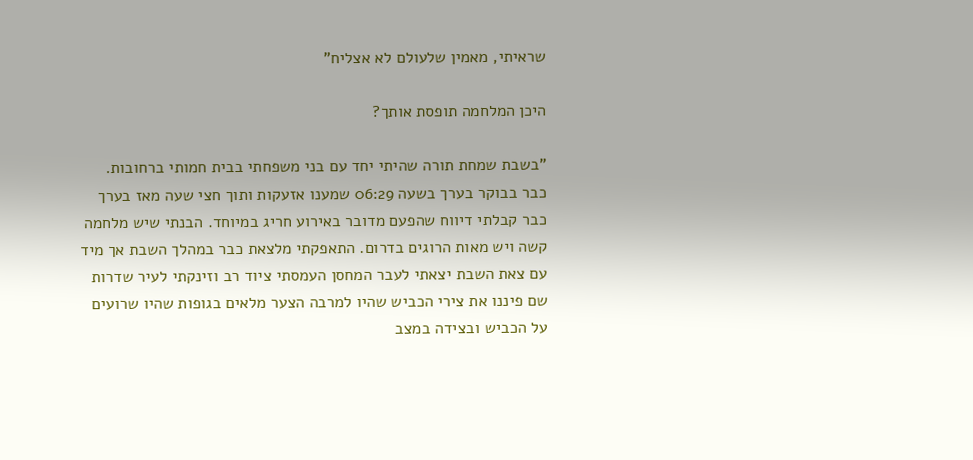שראיתי, מאמין שלעולם לא אצליח"

היכן המלחמה תופסת אותך?

"בשבת שמחת תורה שהיתי יחד עם בני משפחתי בבית חמותי ברחובות. כבר בבוקר בערך בשעה 06:29 שמענו אזעקות ותוך חצי שעה מאז בערך כבר קבלתי דיווח שהפעם מדובר באירוע חריג במיוחד. הבנתי שיש מלחמה קשה ויש מאות הרוגים בדרום. התאפקתי מלצאת כבר במהלך השבת אך מיד עם צאת השבת יצאתי לעבר המחסן העמסתי ציוד רב וזינקתי לעיר שדרות שם פיננו את צירי הכביש שהיו למרבה הצער מלאים בגופות שהיו שרועים על הכביש ובצידה במצב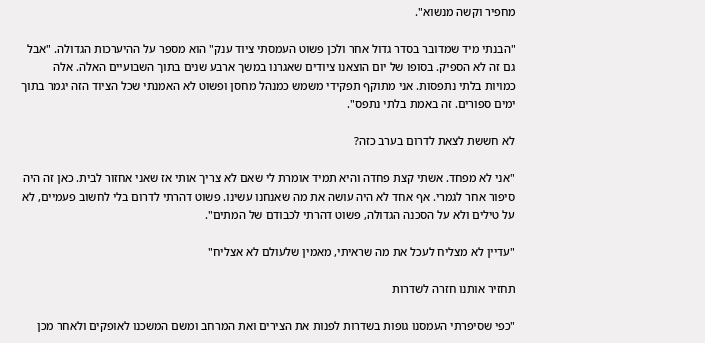מחפיר וקשה מנשוא".

"הבנתי מיד שמדובר בסדר גדול אחר ולכן פשוט העמסתי ציוד ענק" הוא מספר על ההיערכות הגדולה. "אבל גם זה לא הספיק. בסופו של יום הוצאנו ציודים שאגרנו במשך ארבע שנים בתוך השבועיים האלה. אלה כמויות בלתי נתפסות. אני מתוקף תפקידי משמש כמנהל מחסן ופשוט לא האמנתי שכל הציוד הזה יגמר בתוך ימים ספורים. זה באמת בלתי נתפס".

לא חששת לצאת לדרום בערב כזה?

"אני לא מפחד. אשתי קצת פחדה והיא תמיד אומרת לי שאם לא צריך אותי אז שאני אחזור לבית. כאן זה היה סיפור אחר לגמרי. אף אחד לא היה עושה את מה שאנחנו עשינו. פשוט דהרתי לדרום בלי לחשוב פעמיים, לא על טילים ולא על הסכנה הגדולה, פשוט דהרתי לכבודם של המתים".

"עדיין לא מצליח לעכל את מה שראיתי, מאמין שלעולם לא אצליח"

תחזיר אותנו חזרה לשדרות

"כפי שסיפרתי העמסנו גופות בשדרות לפנות את הצירים ואת המרחב ומשם המשכנו לאופקים ולאחר מכן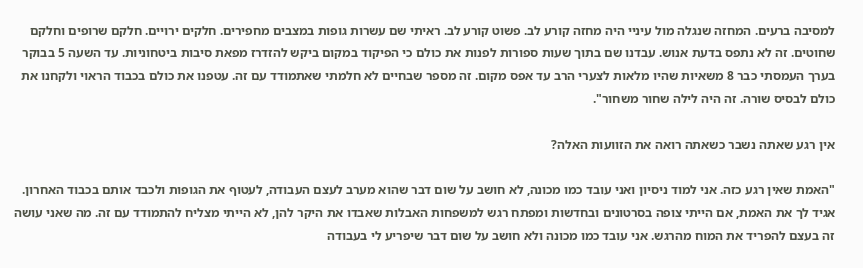למסיבה ברעים. המחזה שנגלה מול עיניי היה מחזה קורע לב. פשוט קורע לב. ראיתי שם עשרות גופות במצבים מחפירים. חלקים ירויים. חלקם שרופים וחלקם שחוטים. זה לא נתפס בדעת אנוש. עבדנו שם בתוך שעות ספורות לפנות את כולם כי הפיקוד במקום ביקש להזדרז מפאת סיבות ביטחוניות. עד השעה 5 בבוקר בערך העמסתי כבר 8 משאיות שהיו מלאות לצערי הרב עד אפס מקום. זה מספר שבחיים לא חלמתי שאתמודד עם זה. עטפנו את כולם בכבוד הראוי ולקחנו את כולם לבסיס שורה. זה היה לילה שחור משחור".

אין רגע שאתה נשבר כשאתה רואה את הזוועות האלה?

"האמת שאין רגע כזה. אני למוד ניסיון ואני עובד כמו מכונה, לא חושב על שום דבר שהוא מערב לעצם העבודה, לעטוף את הגופות ולכבד אותם בכבוד האחרון. אגיד לך את האמת, אם הייתי צופה בסרטונים ובחדשות ומפתח רגש למשפחות האבלות שאבדו את היקר להן, לא הייתי מצליח להתמודד עם זה. מה שאני עושה זה בעצם להפריד את המוח מהרגש. אני עובד כמו מכונה ולא חושב על שום דבר שיפריע לי בעבודה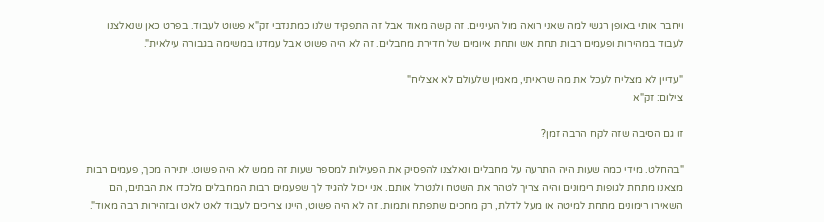ויחבר אותי באופן רגשי למה שאני רואה מול העיניים. זה קשה מאוד אבל זה התפקיד שלנו כמתנדבי זק"א פשוט לעבוד. בפרט כאן שנאלצנו לעבוד במהירות ופעמים רבות תחת אש ותחת איומים של חדירת מחבלים. זה לא היה פשוט אבל עמדנו במשימה בגבורה עילאית".

"עדיין לא מצליח לעכל את מה שראיתי, מאמין שלעולם לא אצליח"
צילום: זק"א

זו גם הסיבה שזה לקח הרבה זמן?

"בהחלט. מידי כמה שעות היה התרעה על מחבלים ונאלצנו להפסיק את הפעילות למספר שעות זה ממש לא היה פשוט. יתירה מכך, פעמים רבות מצאנו מתחת לגופות רימונים והיה צריך לטהר את השטח ולנטרל אותם. אני יכול להגיד לך שפעמים רבות המחבלים מלכדו את הבתים, הם השאירו רימונים מתחת למיטה או מעל לדלת, רק מחכים שתפתח ותמות. זה לא היה פשוט, היינו צריכים לעבוד לאט לאט ובזהירות רבה מאוד".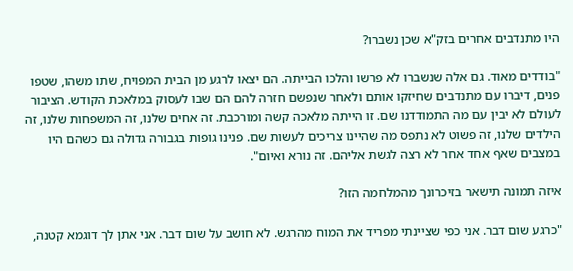היו מתנדבים אחרים בזק"א שכן נשברו?

"בודדים מאוד. גם אלה שנשברו לא פרשו והלכו הבייתה. הם יצאו לרגע מן הבית המפויח, שתו משהו, שטפו פנים, דיברו עם מתנדבים שחיזקו אותם ולאחר שנפשם חזרה להם הם שבו לעסוק במלאכת הקודש. הציבור לעולם לא יבין עם מה התמודדנו שם. זו הייתה מלאכה קשה ומורכבת. זה אחים שלנו, זה המשפחות שלנו, זה הילדים שלנו, זה פשוט לא נתפס מה שהיינו צריכים לעשות שם. פנינו גופות בגבורה גדולה גם כשהם היו במצבים שאף אחד אחר לא רצה לגשת אליהם. זה נורא ואיום".

איזה תמונה תישאר בזיכרונך מהמלחמה הזו?

"כרגע שום דבר. אני כפי שציינתי מפריד את המוח מהרגש. לא חושב על שום דבר. אני אתן לך דוגמא קטנה,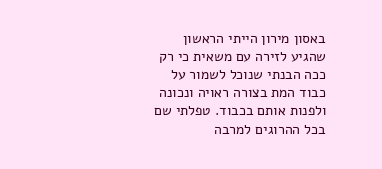באסון מירון הייתי הראשון שהגיע לזירה עם משאית כי רק ככה הבנתי שנוכל לשמור על כבוד המת בצורה ראויה ונכונה ולפנות אותם בכבוד. טפלתי שם בכל ההרוגים למרבה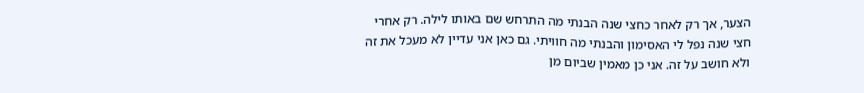הצער, אך רק לאחר כחצי שנה הבנתי מה התרחש שם באותו לילה. רק אחרי חצי שנה נפל לי האסימון והבנתי מה חוויתי. גם כאן אני עדיין לא מעכל את זה ולא חושב על זה. אני כן מאמין שביום מן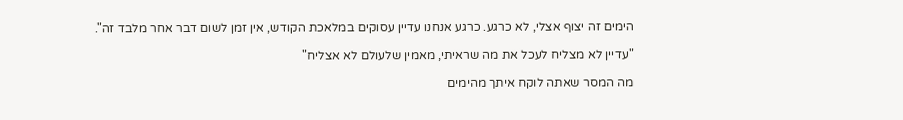הימים זה יצוף אצלי, לא כרגע. כרגע אנחנו עדיין עסוקים במלאכת הקודש, אין זמן לשום דבר אחר מלבד זה".

"עדיין לא מצליח לעכל את מה שראיתי, מאמין שלעולם לא אצליח"

מה המסר שאתה לוקח איתך מהימים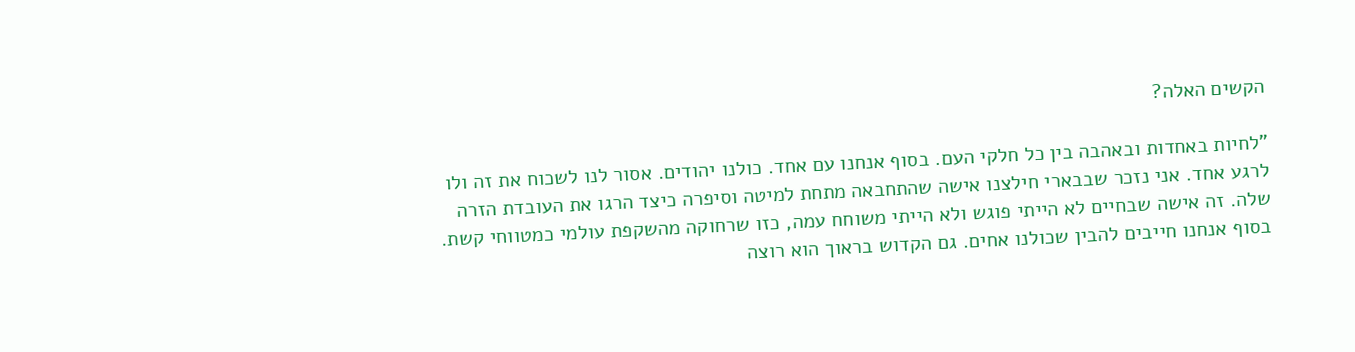הקשים האלה?

"לחיות באחדות ובאהבה בין כל חלקי העם. בסוף אנחנו עם אחד. כולנו יהודים. אסור לנו לשכוח את זה ולו לרגע אחד. אני נזכר שבבארי חילצנו אישה שהתחבאה מתחת למיטה וסיפרה כיצד הרגו את העובדת הזרה שלה. זה אישה שבחיים לא הייתי פוגש ולא הייתי משוחח עמה, כזו שרחוקה מהשקפת עולמי כמטווחי קשת. בסוף אנחנו חייבים להבין שכולנו אחים. גם הקדוש בראוך הוא רוצה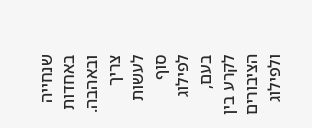שנחייה באחדות ובאהבה. צריך לעשות סוף לפילוג בעם, לקרע בין הציבורים ולפילוג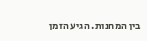בין המחנות. הגיע הזמן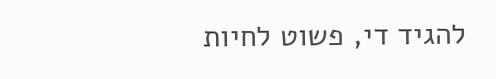להגיד די, פשוט לחיות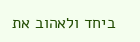ביחד ולאהוב את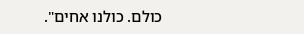כולם. כולנו אחים".